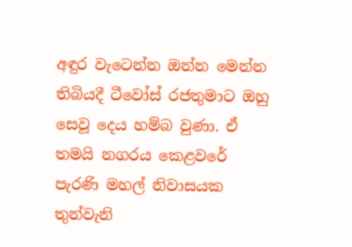අඳුර වැටෙන්න ඔන්න මෙන්න තිබියදී ටීවෝස් රජතුමාට ඔහු සෙවූ දෙය හම්බ වුණා. ඒ තමයි නගරය කෙළවරේ පැරණි මහල් නිවාසයක තුන්වැනි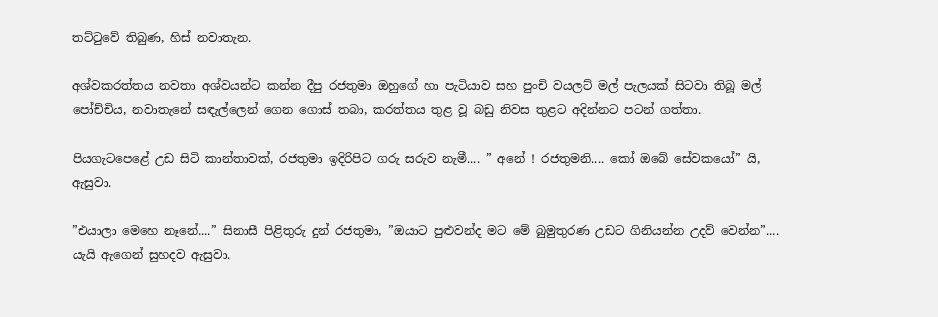තට්ටුවේ තිබුණ, හිස් නවාතැන.

අශ්වකරත්තය නවතා අශ්වයන්ට කන්න දීපු රජතුමා ඔහුගේ හා පැටියාව සහ පුංචි වයලට් මල් පැලයක් සිටවා තිබූ මල් පෝච්චිය, නවාතැනේ සඳැල්ලෙන් ගෙන ගොස් තබා, කරත්තය තුළ වූ බඩු නිවස තුළට අදින්නට පටන් ගත්තා.

පියගැටපෙළේ උඩ සිටි කාන්තාවක්, රජතුමා ඉදිරිපිට ගරු සරුව නැමී.... ” අනේ ! රජතුමනි.... කෝ ඔබේ සේවකයෝ” යි, ඇසුවා.

”එයාලා මෙහෙ නෑනේ....” සිනාසී පිළිතුරු දුන් රජතුමා, ”ඔයාට පුළුවන්ද මට මේ බුමුතුරණ උඩට ගිනියන්න උදව් වෙන්න”.... යැයි ඇගෙන් සුහදව ඇසුවා.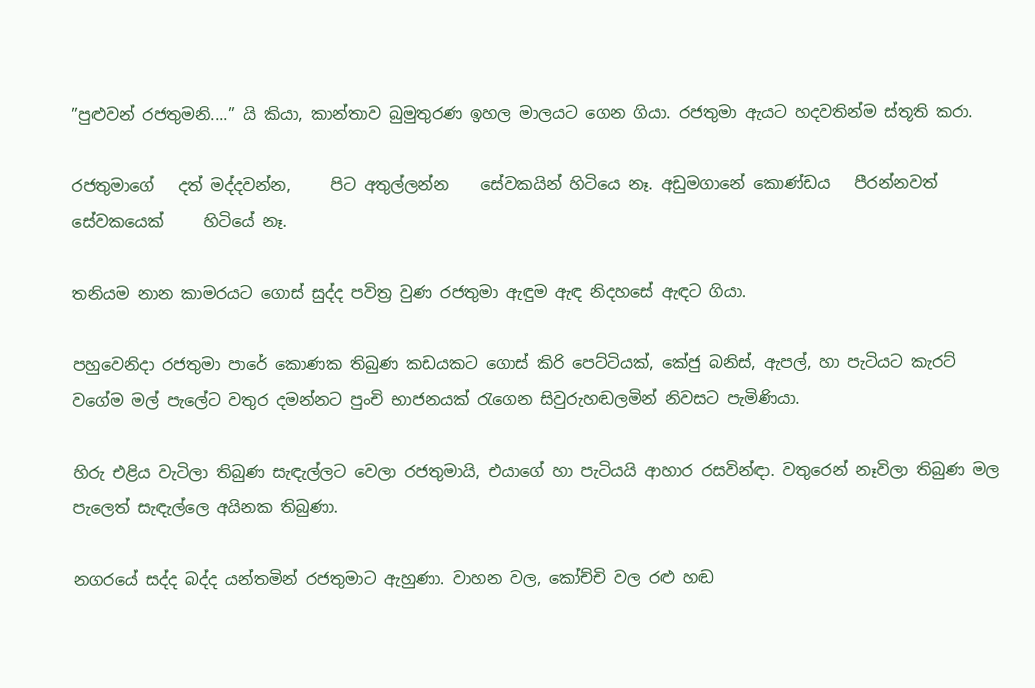”පුළුවන් රජතුමනි....” යි කියා, කාන්තාව බුමුතුරණ ඉහල මාලයට ගෙන ගියා. රජතුමා ඇයට හදවතින්ම ස්තූති කරා.

රජතුමාගේ   දත් මද්දවන්න,     පිට අතුල්ලන්න    සේවකයින් හිටියෙ නෑ. අඩුමගානේ කොණ්ඩය   පීරන්නවත් සේවකයෙක්     හිටියේ නෑ.

තනියම නාන කාමරයට ගොස් සුද්ද පවිත්‍ර වුණ රජතුමා ඇඳුම ඇඳ නිදහසේ ඇඳට ගියා.

පහුවෙනිදා රජතුමා පාරේ කොණක තිබුණ කඩයකට ගොස් කිරි පෙට්ටියක්, කේජු බනිස්, ඇපල්, හා පැටියට කැරට් වගේම මල් පැලේට වතුර දමන්නට පුංචි භාජනයක් රැගෙන සිවුරුහඬලමින් නිවසට පැමිණියා.

හිරු එළිය වැටිලා තිබුණ සැඳැල්ලට වෙලා රජතුමායි, එයාගේ හා පැටියයි ආහාර රසවින්ඳා. වතුරෙන් නෑවිලා තිබුණ මල පැලෙත් සැඳැල්ලෙ අයිනක තිබුණා.

නගරයේ සද්ද බද්ද යන්තමින් රජතුමාට ඇහුණා. වාහන වල, කෝච්චි වල රළු හඬ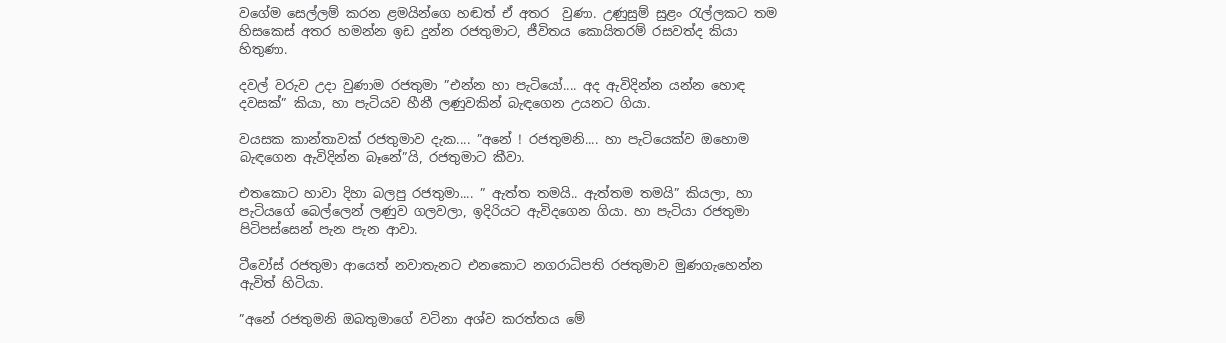වගේම සෙල්ලම් කරන ළමයින්ගෙ හඬත් ඒ අතර  වුණා. උණුසුම් සුළං රැල්ලකට තම හිසකෙස් අතර හමන්න ඉඩ දුන්න රජතුමාට, ජීවිතය කොයිතරම් රසවත්ද කියා හිතුණා.

දවල් වරුව උදා වුණාම රජතුමා ”එන්න හා පැටියෝ.... අද ඇවිදින්න යන්න හොඳ දවසක්” කියා, හා පැටියව හීනී ලණුවකින් බැඳගෙන උයනට ගියා.

වයසක කාන්තාවක් රජතුමාව දැක.... ”අනේ ! රජතුමනි.... හා පැටියෙක්ව ඔහොම බැඳගෙන ඇවිදින්න බෑනේ”යි, රජතුමාට කීවා.

එතකොට හාවා දිහා බලපු රජතුමා.... ” ඇත්ත තමයි.. ඇත්තම තමයි” කියලා, හා පැටියගේ බෙල්ලෙන් ලණුව ගලවලා, ඉදිරියට ඇවිදගෙන ගියා. හා පැටියා රජතුමා පිටිපස්සෙන් පැන පැන ආවා.

ටීවෝස් රජතුමා ආයෙත් නවාතැනට එනකොට නගරාධිපති රජතුමාව මුණගැහෙන්න ඇවිත් හිටියා.

”අනේ රජතුමනි ඔබතුමාගේ වටිනා අශ්ව කරත්තය මේ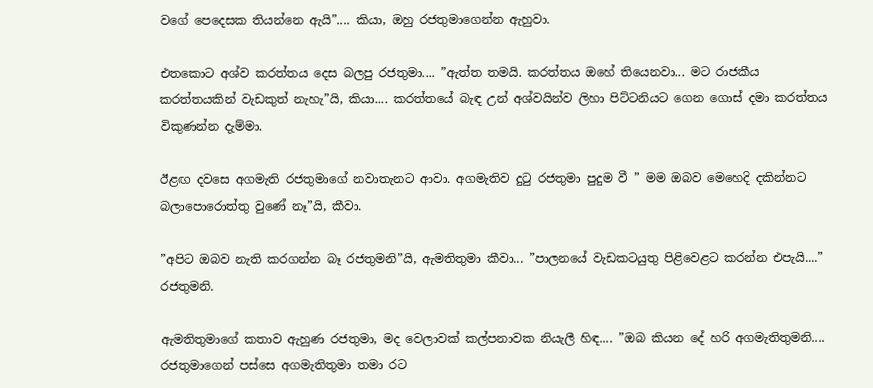වගේ පෙදෙසක තියන්නෙ ඇයි”.... කියා, ඔහු රජතුමාගෙන්න ඇහුවා.

එතකොට අශ්ව කරත්තය දෙස බලපු රජතුමා.... ”ඇත්ත තමයි. කරත්තය ඔහේ තියෙනවා... මට රාජකීය කරත්තයකින් වැඩකුත් නැහැ”යි, කියා.... කරත්තයේ බැඳ උන් අශ්වයින්ව ලිහා පිට්ටනියට ගෙන ගොස් දමා කරත්තය විකුණන්න දැම්මා.

ඊළඟ දවසෙ අගමැති රජතුමාගේ නවාතැනට ආවා. අගමැතිව දුටු රජතුමා පුදුම වී ” මම ඔබව මෙහෙදි දකින්නට බලාපොරොත්තු වුණේ නෑ”යි, කීවා.

”අපිට ඔබව නැති කරගන්න බෑ රජතුමනි”යි, ඇමතිතුමා කීවා... ”පාලනයේ වැඩකටයුතු පිළිවෙළට කරන්න එපැයි....” රජතුමනි.

ඇමතිතුමාගේ කතාව ඇහුණ රජතුමා, මද වෙලාවක් කල්පනාවක නියැලී හිඳ.... ”ඔබ කියන දේ හරි අගමැතිතුමනි.... රජතුමාගෙන් පස්සෙ අගමැතිතුමා තමා රට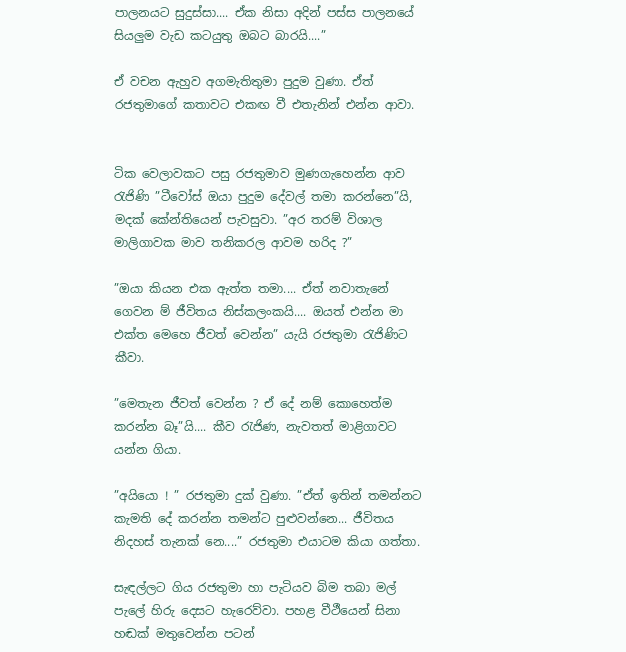පාලනයට සුදුස්සා.... ඒක නිසා අදින් පස්ස පාලනයේ සියලුම වැඩ කටයුතු ඔබට බාරයි....”

ඒ වචන ඇහුව අගමැතිතුමා පුදුම වුණා. ඒත් රජතුමාගේ කතාවට එකඟ වී එතැනින් එන්න ආවා.


ටික වෙලාවකට පසු රජතුමාව මුණගැහෙන්න ආව රැජිණි ”ටීවෝස් ඔයා පුදුම දේවල් තමා කරන්නෙ”යි, මදක් කේන්තියෙන් පැවසුවා. ”අර තරම් විශාල මාලිගාවක මාව තනිකරල ආවම හරිද ?”

”ඔයා කියන එක ඇත්ත තමා.... ඒත් නවාතැනේ ගෙවන ම් ජීවිතය නිස්කලංකයි.... ඔයත් එන්න මා එක්ත මෙහෙ ජීවත් වෙන්න” යැයි රජතුමා රැජිණිට කීවා.

”මෙතැන ජීවත් වෙන්න ? ඒ දේ නම් කොහෙත්ම කරන්න බෑ”යි.... කීව රැජිණ, නැවතත් මාළිගාවට යන්න ගියා.

”අයියො ! ” රජතුමා දුක් වුණා. ”ඒත් ඉතින් තමන්නට කැමති දේ කරන්න තමන්ට පුළුවන්නෙ... ජීවිතය නිදහස් තැනක් නෙ....” රජතුමා එයාටම කියා ගත්තා.

සැඳල්ලට ගිය රජතුමා හා පැටියව බිම තබා මල් පැලේ හිරු දෙසට හැරෙව්වා. පහළ වීථීයෙන් සිනා හඬක් මතුවෙන්න පටන්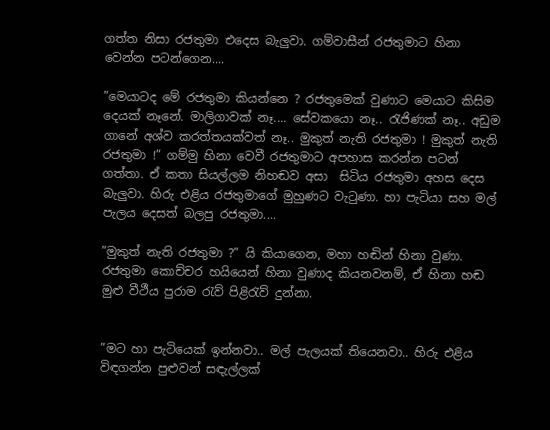ගත්ත නිසා රජතුමා එදෙස බැලුවා. ගම්වාසීන් රජතුමාට හිනා වෙන්න පටන්ගෙන....

”මෙයාටද මේ රජතුමා කියන්නෙ ? රජතුමෙක් වුණාට මෙයාට කිසිම දෙයක් නෑනේ. මාලිගාවක් නෑ.... සේවකයො නෑ.. රැජිණක් නෑ.. අඩුම ගානේ අශ්ව කරත්තයක්වත් නෑ.. මුකුත් නැති රජතුමා ! මුකුත් නැති රජතුමා !” ගම්මු හිනා වෙවී රජතුමාට අපහාස කරන්න පටන් ගත්තා. ඒ කතා සියල්ලම නිහඬව අසා  සිටිය රජතුමා අහස දෙස බැලුවා. හිරු එළිය රජතුමාගේ මුහුණට වැටුණා. හා පැටියා සහ මල් පැලය දෙසත් බලපු රජතුමා....

”මුකුත් නැති රජතුමා ?” යි කියාගෙන, මහා හඬින් හිනා වුණා. රජතුමා කොච්චර හයියෙන් හිනා වුණාද කියනවනම්, ඒ හිනා හඬ මුළු වීථීය පුරාම රැව් පිළිරැව් දුන්නා.


”මට හා පැටියෙක් ඉන්නවා.. මල් පැලයක් තියෙනවා.. හිරු එළිය විඳගන්න පුළුවන් සඳැල්ලක්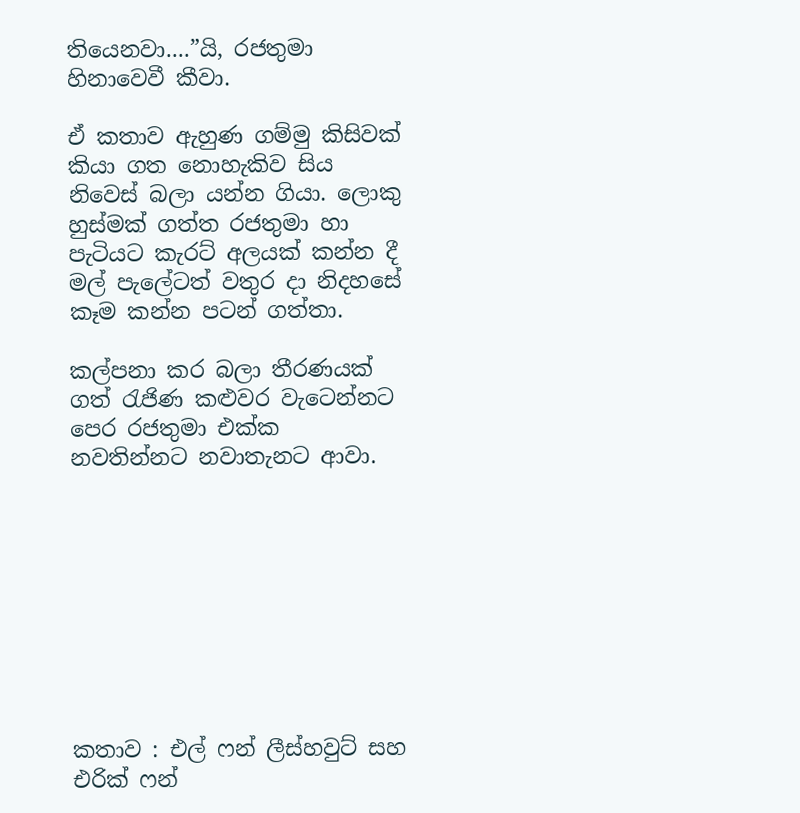තියෙනවා....”යි, රජතුමා හිනාවෙවී කීවා.

ඒ කතාව ඇහුණ ගම්මු කිසිවක් කියා ගත නොහැකිව සිය නිවෙස් බලා යන්න ගියා. ලොකු හුස්මක් ගත්ත රජතුමා හා පැටියට කැරට් අලයක් කන්න දී මල් පැලේටත් වතුර දා නිදහසේ කෑම කන්න පටන් ගත්තා.

කල්පනා කර බලා තීරණයක් ගත් රැජිණ කළුවර වැටෙන්නට පෙර රජතුමා එක්ක නවතින්නට නවාතැනට ආවා.









කතාව : එල් ෆන් ලීස්හවුට් සහ එරික් ෆන්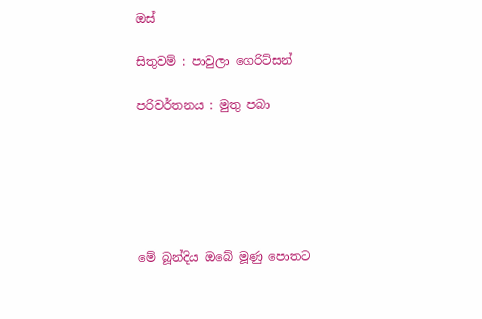ඔස්

සිතුවම් : පාවුලා ගෙරිට්සන්

පරිවර්තනය : මුතු පබා






මේ බූන්දිය ඔබේ මූණු පොතට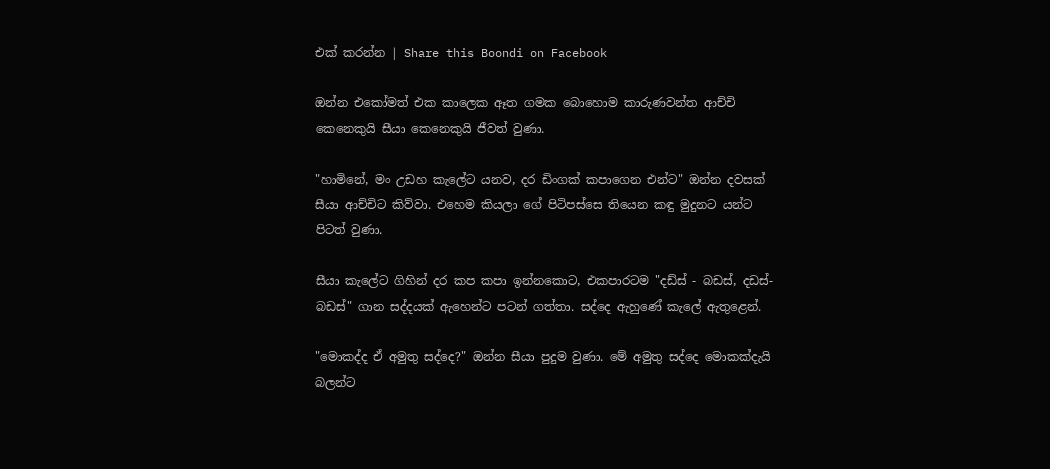එක් කරන්න | Share this Boondi on Facebook

ඔන්න එකෝමත් එක කාලෙක ඈත ගමක බොහොම කාරුණවන්ත ආච්චි කෙනෙකුයි සීයා කෙනෙකුයි ජීවත් වුණා.

"හාමිනේ, මං උඩහ කැලේට යනව, දර ඩිංගක් කපාගෙන එන්ට" ඔන්න දවසක් සීයා ආච්චිට කිව්වා. එහෙම කියලා ගේ පිටිපස්සෙ තියෙන කඳු මුදුනට යන්ට පිටත් වුණා.

සීයා කැලේට ගිහින් දර කප කපා ඉන්නකොට, එකපාරටම "දඩ්ස් - බඩස්, දඩස්- බඩස්" ගාන සද්දයක් ඇහෙන්ට පටන් ගත්තා. සද්දෙ ඇහුණේ කැලේ ඇතුළෙන්.

"මොකද්ද ඒ අමුතු සද්දෙ?" ඔන්න සීයා පුදුම වුණා. මේ අමුතු සද්දෙ මොකක්දැයි බලන්ට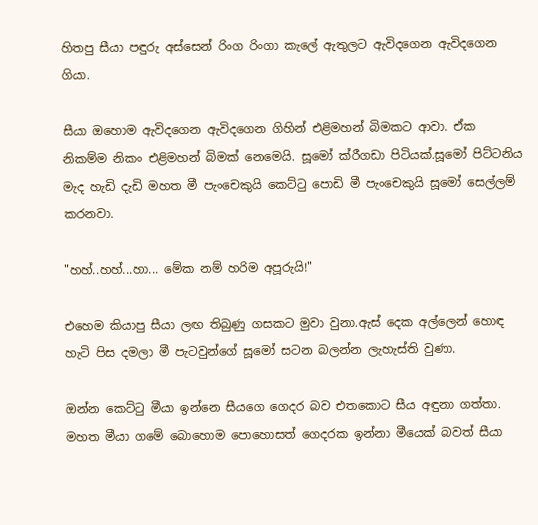හිතපු සීයා පඳුරු අස්සෙන් රිංග රිංගා කැලේ ඇතුලට ඇවිදගෙන ඇවිදගෙන ගියා.

සීයා ඔහොම ඇවිදගෙන ඇවිදගෙන ගිහින් එළිමහන් බිමකට ආවා. ඒක නිකම්ම නිකං එළිමහන් බිමක් නෙමෙයි. සූමෝ ක්රීගඩා පිටියක්.සූමෝ පිට්ටනිය මැද හැඩි දැඩි මහත මී පැංචෙකුයි කෙට්ටු පොඩි මී පැංචෙකුයි සූමෝ සෙල්ලම් කරනවා.

"හහ්..හහ්...හා... මේක නම් හරිම අපූරුයි!"

එහෙම කියාපු සීයා ලඟ තිබුණු ගසකට මුවා වුනා.ඇස් දෙක අල්ලෙන් හොඳ හැටි පිස දමලා මී පැටවුන්ගේ සූමෝ සටන බලන්න ලැහැස්ති වුණා.

ඔන්න කෙට්ටු මීයා ඉන්නෙ සීයගෙ ගෙදර බව එතකොට සීය අඳුනා ගත්තා. මහත මීයා ගමේ බොහොම පොහොසත් ගෙදරක ඉන්නා මීයෙක් බවත් සීයා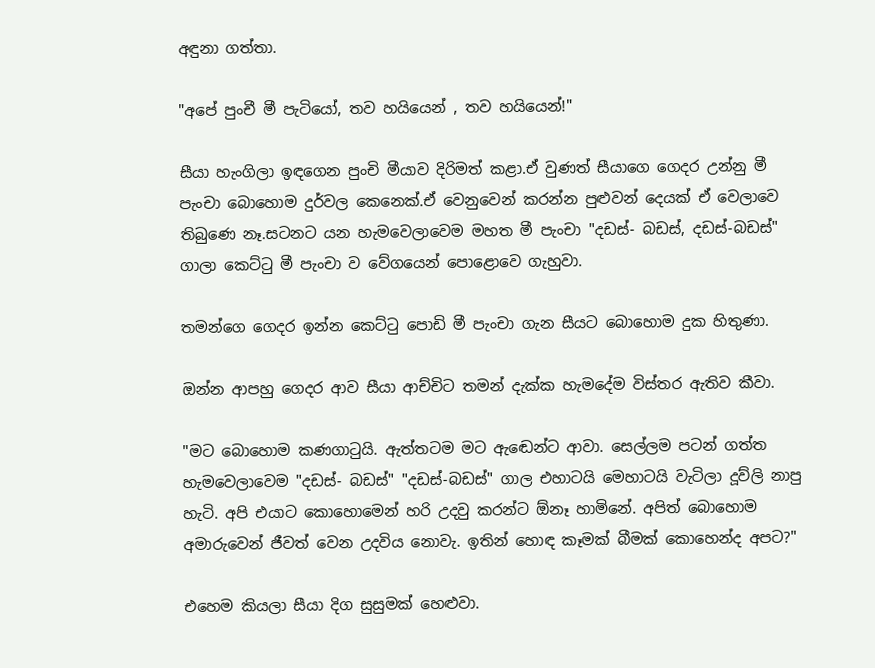අඳුනා ගත්තා.

"අපේ පුංචී මී පැටියෝ, තව හයියෙන් , තව හයියෙන්!"

සීයා හැංගිලා ඉඳගෙන පුංචි මීයාව දිරිමත් කළා.ඒ වුණත් සීයාගෙ ගෙදර උන්නු මී පැංචා බොහොම දුර්වල කෙනෙක්.ඒ වෙනුවෙන් කරන්න පුළුවන් දෙයක් ඒ වෙලාවෙ තිබුණෙ නෑ.සටනට යන හැමවෙලාවෙම මහත මී පැංචා "දඩස්- බඩස්, දඩස්-බඩස්" ගාලා කෙට්ටු මී පැංචා ව වේගයෙන් පොළොවෙ ගැහුවා.

තමන්ගෙ ගෙදර ඉන්න කෙට්ටු පොඩි මී පැංචා ගැන සීයට බොහොම දුක හිතුණා.

ඔන්න ආපහු ගෙදර ආව සීයා ආච්චිට තමන් දැක්ක හැමදේම විස්තර ඇතිව කීවා.

"මට බොහොම කණගාටුයි. ඇත්තටම මට ඇඬෙන්ට ආවා. සෙල්ලම පටන් ගත්ත හැමවෙලාවෙම "දඩස්- බඩස්" "දඩස්-බඩස්" ගාල එහාටයි මෙහාටයි වැටිලා දූව්ලි නාපු හැටි. අපි එයාට කොහොමෙන් හරි උදවු කරන්ට ඕනෑ හාමිනේ. අපිත් බොහොම අමාරුවෙන් ජීවත් වෙන උදවිය නොවැ. ඉතින් හොඳ කෑමක් බීමක් කොහෙන්ද අපට?"

එහෙම කියලා සීයා දිග සුසුමක් හෙළුවා.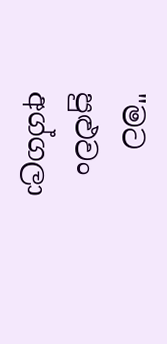"මට පුළුවං අග්ගලා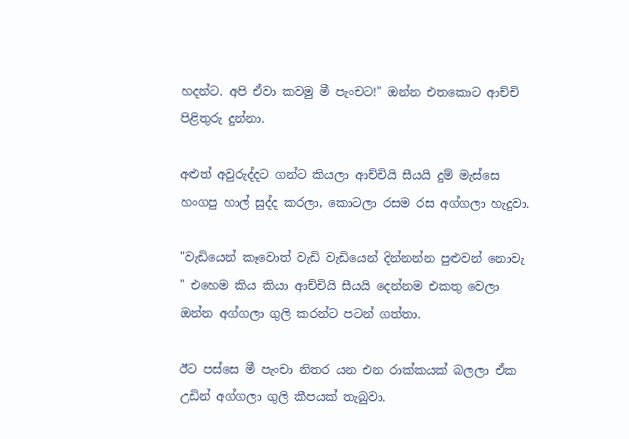හදන්ට. අපි ඒවා කවමු මී පැංචට!" ඔන්න එතකොට ආච්චි පිළිතුරු දුන්නා.

අළුත් අවුරුද්දට ගන්ට කියලා ආච්චියි සීයයි දුම් මැස්සෙ හංගපු හාල් සුද්ද කරලා, කොටලා රසම රස අග්ගලා හැදුවා.

"වැඩියෙන් කෑවොත් වැඩි වැඩියෙන් දින්නන්න පුළුවන් නොවැ " එහෙම කිය කියා ආච්චියි සීයයි දෙන්නම එකතු වෙලා ඔන්න අග්ගලා ගුලි කරන්ට පටන් ගත්තා.

ඊට පස්සෙ මී පැංචා නිතර යන එන රාක්කයක් බලලා ඒක උඩින් අග්ගලා ගුලි කීපයක් තැබුවා.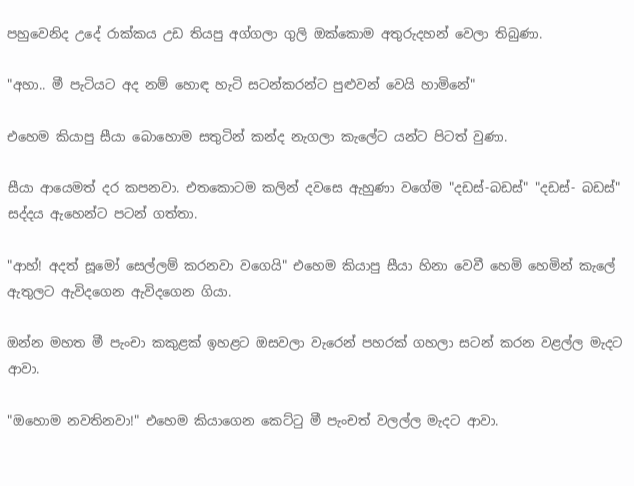පහුවෙනිද උදේ රාක්කය උඩ තියපු අග්ගලා ගුලි ඔක්කොම අතුරුදහන් වෙලා තිබුණා.

"අහා.. මී පැටියට අද නම් හොඳ හැටි සටන්කරන්ට පුළුවන් වෙයි හාමිනේ"

එහෙම කියාපු සීයා බොහොම සතුටින් කන්ද නැගලා කැලේට යන්ට පිටත් වුණා.

සීයා ආයෙමත් දර කපනවා. එතකොටම කලින් දවසෙ ඇහුණා වගේම "දඩස්-බඩස්" "දඩස්- බඩස්" සද්දය ඇහෙන්ට පටන් ගත්තා.

"ආහ්! අදත් සූමෝ සෙල්ලම් කරනවා වගෙයි" එහෙම කියාපු සීයා හිනා වෙවී හෙමි හෙමින් කැලේ ඇතුලට ඇවිදගෙන ඇවිදගෙන ගියා.

ඔන්න මහත මී පැංචා කකුළක් ඉහළට ඔසවලා වැරෙන් පහරක් ගහලා සටන් කරන වළල්ල මැදට ආවා.

"ඔහොම නවතිනවා!" එහෙම කියාගෙන කෙට්ටු මී පැංචත් වලල්ල මැදට ආවා.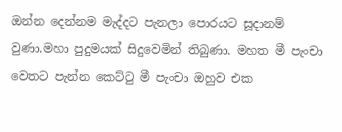ඔන්න දෙන්නම මැද්දට පැනලා පොරයට සූදානම් වුණා.මහා පුදුමයක් සිදුවෙමින් තිබුණා. මහත මී පැංචා වෙතට පැන්න කෙට්ටු මී පැංචා ඔහුව එක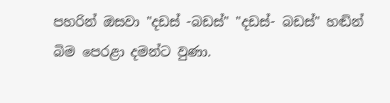පහරින් ඔසවා "දඩස් -බඩස්" "දඩස්- බඩස්" හඬින් බිම පෙරළා දමන්ට වුණා.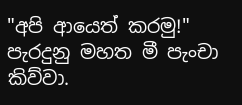"අපි ආයෙත් කරමු!" පැරදුනු මහත මී පැංචා කිව්වා.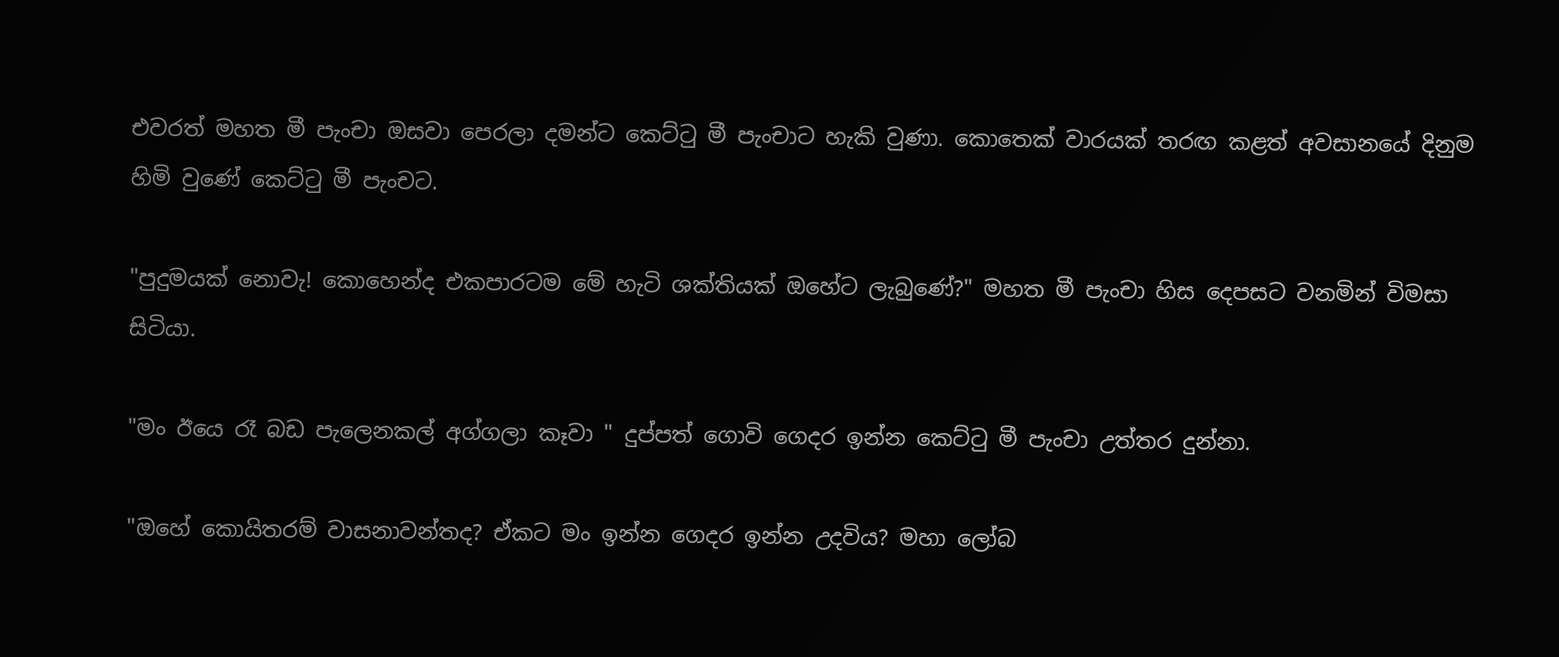එවරත් මහත මී පැංචා ඔසවා පෙරලා දමන්ට කෙට්ටු මී පැංචාට හැකි වුණා. කොතෙක් වාරයක් තරඟ කළත් අවසානයේ දිනුම හිමි වුණේ කෙට්ටු මී පැංචට.

"පුදුමයක් නොවැ! කොහෙන්ද එකපාරටම මේ හැටි ශක්තියක් ඔහේට ලැබුණේ?" මහත මී පැංචා හිස දෙපසට වනමින් විමසා සිටියා.

"මං ඊයෙ රෑ බඩ පැලෙනකල් අග්ගලා කෑවා " දුප්පත් ගොවි ගෙදර ඉන්න කෙට්ටු මී පැංචා උත්තර දුන්නා.

"ඔහේ කොයිතරම් වාසනාවන්තද? ඒකට මං ඉන්න ගෙදර ඉන්න උදවිය? මහා ලෝබ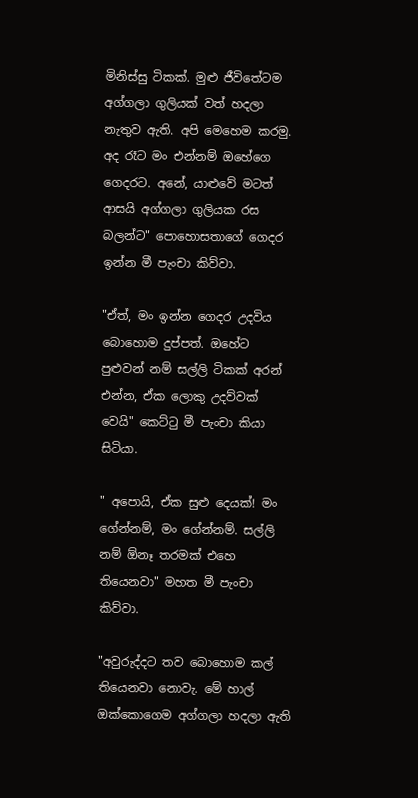මිනිස්සු ටිකක්. මුළු ජීවිතේටම අග්ගලා ගුලියක් වත් හදලා නැතුව ඇති. අපි මෙහෙම කරමු. අද රෑට මං එන්නම් ඔහේගෙ ගෙදරට. අනේ, යාළුවේ මටත් ආසයි අග්ගලා ගුලියක රස බලන්ට" පොහොසතාගේ ගෙදර ඉන්න මී පැංචා කිව්වා.

"ඒත්, මං ඉන්න ගෙදර උදවිය බොහොම දුප්පත්. ඔහේට පුළුවන් නම් සල්ලි ටිකක් අරන් එන්න, ඒක ලොකු උදව්වක් වෙයි" කෙට්ටු මී පැංචා කියා සිටියා.

" අපොයි, ඒක සුළු දෙයක්! මං ගේන්නම්, මං ගේන්නම්. සල්ලි නම් ඕනෑ තරමක් එහෙ තියෙනවා" මහත මී පැංචා කිව්වා.

"අවුරුද්දට තව බොහොම කල් තියෙනවා නොවැ. මේ හාල් ඔක්කොගෙම අග්ගලා හදලා ඇති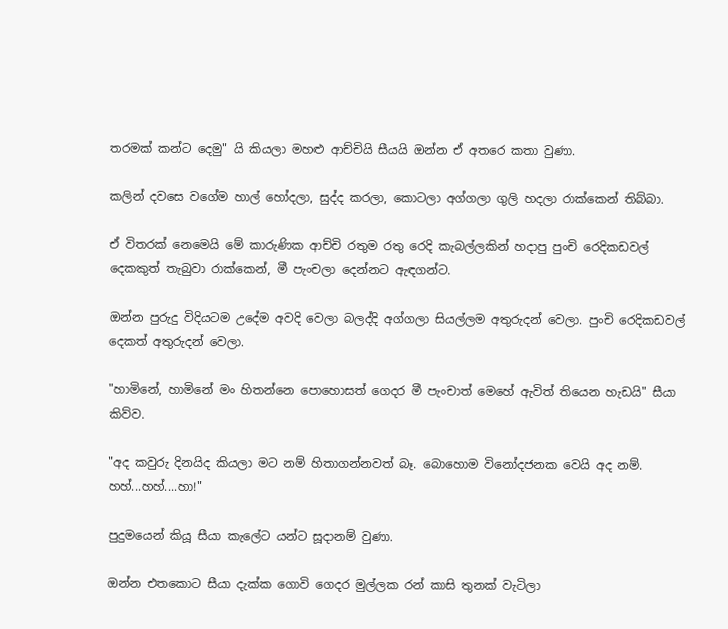තරමක් කන්ට දෙමු" යි කියලා මහළු ආච්චියි සීයයි ඔන්න ඒ අතරෙ කතා වුණා.

කලින් දවසෙ වගේම හාල් හෝදලා, සුද්ද කරලා, කොටලා අග්ගලා ගුලි හදලා රාක්කෙන් තිබ්බා.

ඒ විතරක් නෙමෙයි මේ කාරුණික ආච්චි රතුම රතු රෙදි කැබල්ලකින් හදාපු පුංචි රෙදිකඩවල් දෙකකුත් තැබුවා රාක්කෙන්, මී පැංචලා දෙන්නට ඇඳගන්ට.

ඔන්න පුරුදු විදියටම උදේම අවදි වෙලා බලද්දි අග්ගලා සියල්ලම අතුරුදන් වෙලා. පුංචි රෙදිකඩවල් දෙකත් අතුරුදන් වෙලා.

"හාමිනේ, හාමිනේ මං හිතන්නෙ පොහොසත් ගෙදර මී පැංචාත් මෙහේ ඇවිත් තියෙන හැඩයි" සීයා කිව්ව.

"අද කවුරු දිනයිද කියලා මට නම් හිතාගන්නවත් බෑ. බොහොම විනෝදජනක වෙයි අද නම්. හහ්...හහ්....හා!"

පුදුමයෙන් කියූ සීයා කැලේට යන්ට සූදානම් වුණා.

ඔන්න එතකොට සීයා දැක්ක ගොවි ගෙදර මුල්ලක රන් කාසි තුනක් වැටිලා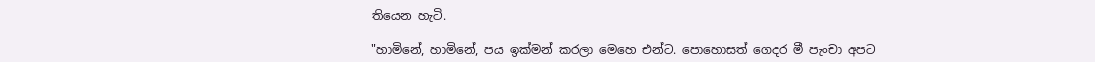තියෙන හැටි.

"හාමිනේ, හාමිනේ, පය ඉක්මන් කරලා මෙහෙ එන්ට. පොහොසත් ගෙදර මී පැංචා අපට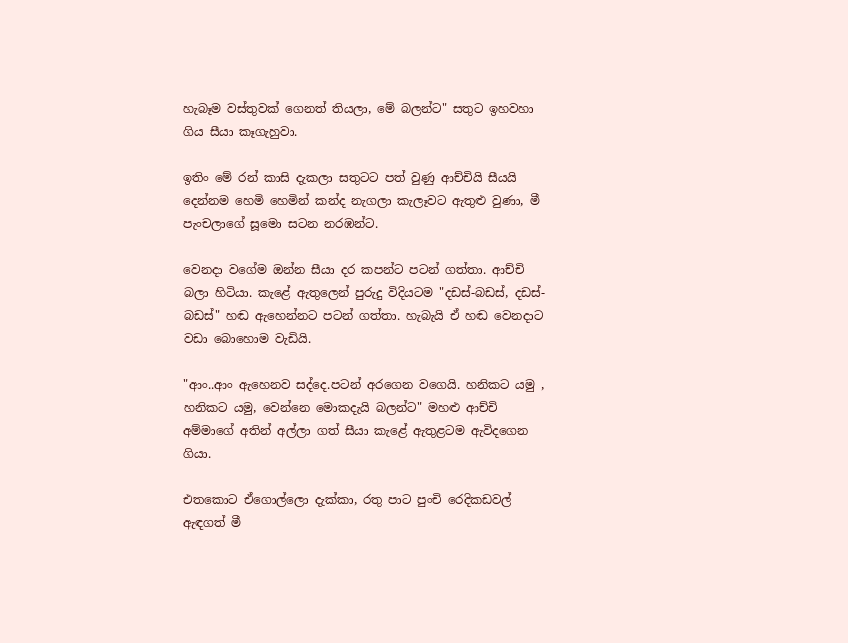හැබෑම වස්තුවක් ගෙනත් තියලා, මේ බලන්ට" සතුට ඉහවහා ගිය සීයා කෑගැහුවා.

ඉතිං මේ රන් කාසි දැකලා සතුටට පත් වුණු ආච්චියි සීයයි දෙන්නම හෙමි හෙමින් කන්ද නැගලා කැලෑවට ඇතුළු වුණා, මී පැංචලාගේ සූමො සටන නරඹන්ට.

වෙනදා වගේම ඔන්න සීයා දර කපන්ට පටන් ගත්තා. ආච්චි බලා හිටියා. කැළේ ඇතුලෙන් පුරුදු විදියටම "දඩස්-බඩස්, දඩස්-බඩස්" හඬ ඇහෙන්නට පටන් ගත්තා. හැබැයි ඒ හඬ වෙනදාට වඩා බොහොම වැඩියි.

"ආං..ආං ඇහෙනව සද්දෙ.පටන් අරගෙන වගෙයි. හනිකට යමු , හනිකට යමු, වෙන්නෙ මොකදැයි බලන්ට" මහළු ආච්චි අම්මාගේ අතින් අල්ලා ගත් සීයා කැළේ ඇතුළටම ඇවිදගෙන ගියා.

එතකොට ඒගොල්ලො දැක්කා, රතු පාට පුංචි රෙදිකඩවල් ඇඳගත් මී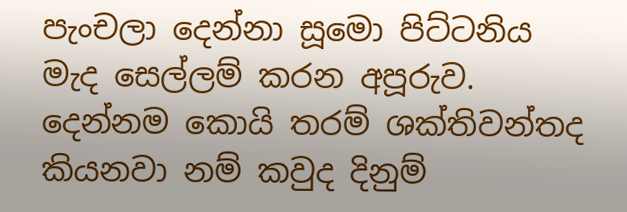පැංචලා දෙන්නා සූමො පිට්ටනිය මැද සෙල්ලම් කරන අපූරුව. දෙන්නම කොයි තරම් ශක්තිවන්තද කියනවා නම් කවුද දිනුම්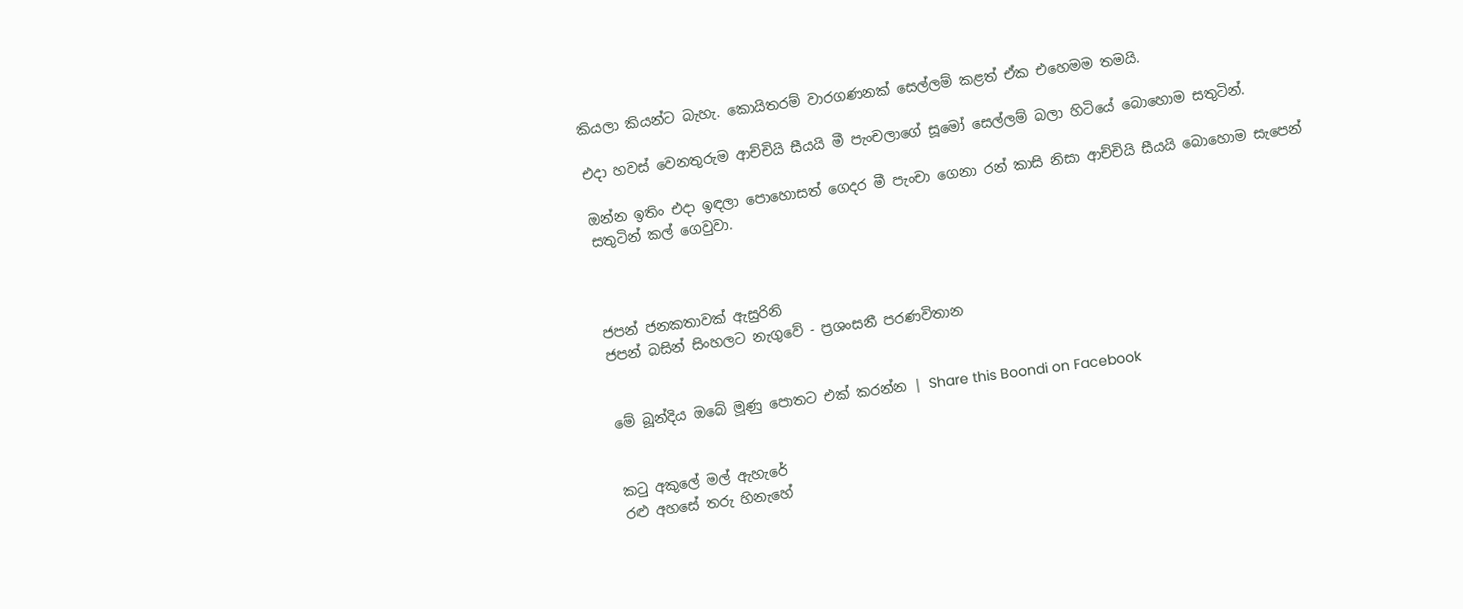කියලා කියන්ට බැහැ. කොයිතරම් වාරගණනක් සෙල්ලම් කළත් ඒක එහෙමම තමයි.

එදා හවස් වෙනතුරුම ආච්චියි සීයයි මී පැංචලාගේ සූමෝ සෙල්ලම් බලා හිටියේ බොහොම සතුටින්.

ඔන්න ඉතිං එදා ඉඳලා පොහොසත් ගෙදර මී පැංචා ගෙනා රන් කාසි නිසා ආච්චියි සීයයි බොහොම සැපෙන් සතුටින් කල් ගෙවුවා.



ජපන් ජනකතාවක් ඇසුරිනි
ජපන් බසින් සිංහලට නැගුවේ - ප්‍රශංසනී පරණවිතාන


මේ බූන්දිය ඔබේ මූණු පොතට එක් කරන්න | Share this Boondi on Facebook


කටු අකුලේ මල් ඇහැරේ
රළු අහසේ තරු හිනැහේ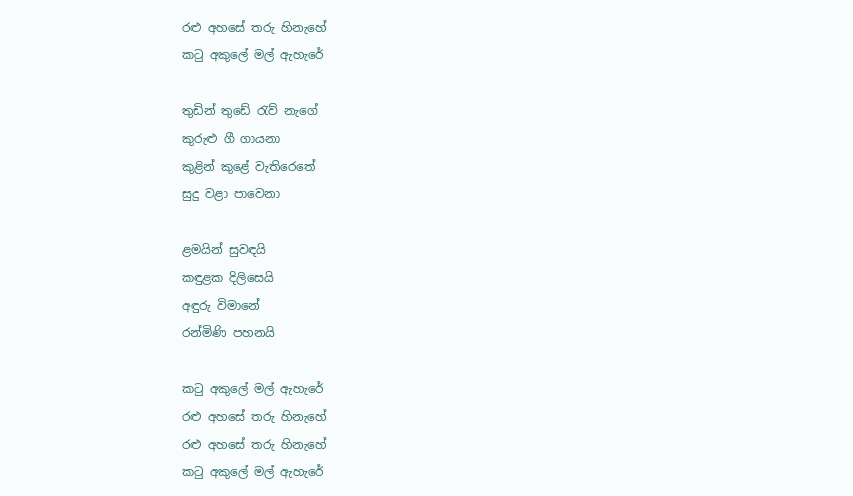රළු අහසේ තරු හිනැහේ
කටු අකුලේ මල් ඇහැරේ

තුඩින් තුඩේ රැව් නැගේ
කුරුළු ගී ගායනා
කුළින් කුළේ වැතිරෙතේ
සුදු වළා පාවෙනා

ළමයින් සුවඳයි
කඳුළක දිලිසෙයි
අඳුරු විමානේ
රන්මිණි පහනයි

කටු අකුලේ මල් ඇහැරේ
රළු අහසේ තරු හිනැහේ
රළු අහසේ තරු හිනැහේ
කටු අකුලේ මල් ඇහැරේ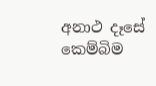අනාථ දෑසේ
කෙම්බිම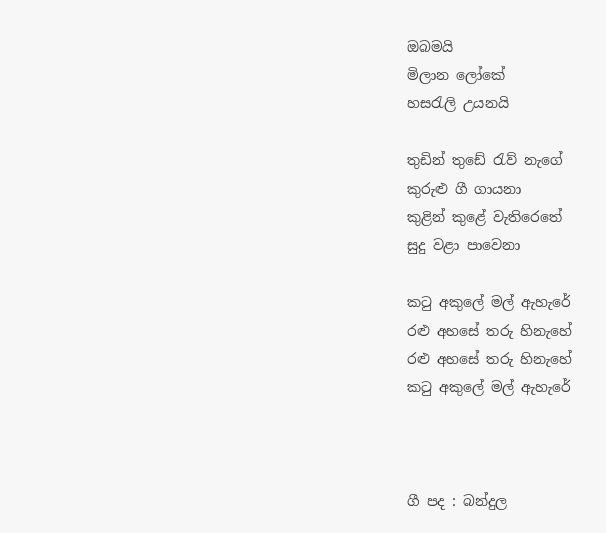ඔබමයි
මිලාන ලෝකේ
හසරැලි උයනයි

තුඩින් තුඩේ රැව් නැගේ
කුරුළු ගී ගායනා
කුළින් කුළේ වැතිරෙතේ
සුදු වළා පාවෙනා

කටු අකුලේ මල් ඇහැරේ
රළු අහසේ තරු හිනැහේ
රළු අහසේ තරු හිනැහේ
කටු අකුලේ මල් ඇහැරේ



ගී පද : බන්දුල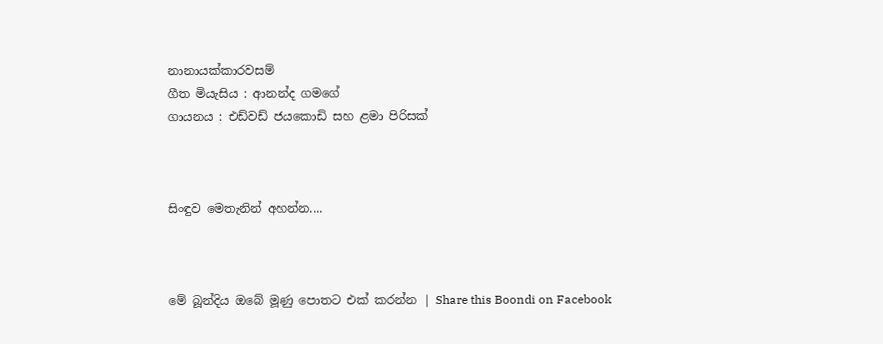නානායක්කාරවසම්
ගීත මියැසිය : ආනන්ද ගමගේ
ගායනය : එඩ්වඩ් ජයකොඩි සහ ළමා පිරිසක්



සිංඳුව මෙතැනින් අහන්න....



මේ බූන්දිය ඔබේ මූණු පොතට එක් කරන්න | Share this Boondi on Facebook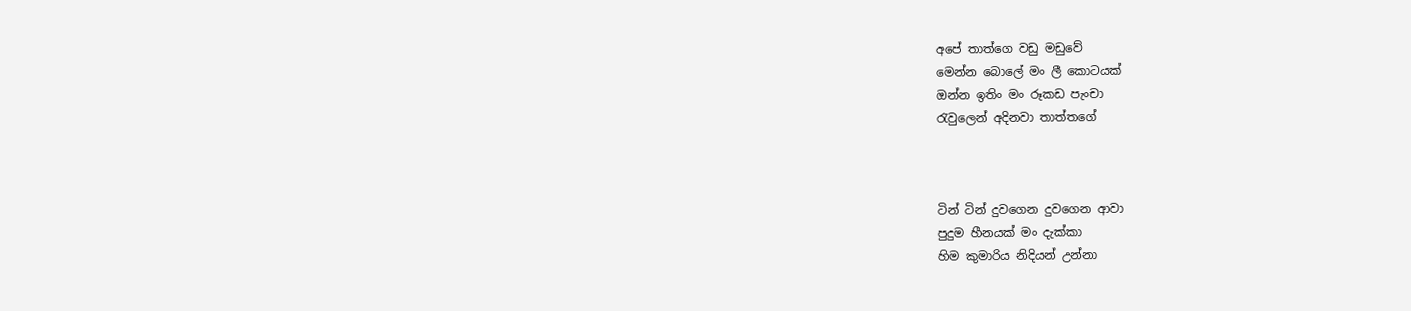අපේ තාත්ගෙ වඩු මඩුවේ
මෙන්න බොලේ මං ලී කොටයක්
ඔන්න ඉතිං මං රූකඩ පැංචා
රැවුලෙන් අදිනවා තාත්තගේ



ටින් ටින් දුවගෙන දුවගෙන ආවා
පුදුම හීනයක් මං දැක්කා
හිම කුමාරිය නිදියන් උන්නා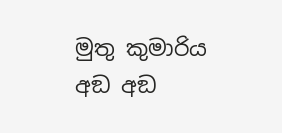මුතු කුමාරිය අඞ අඞ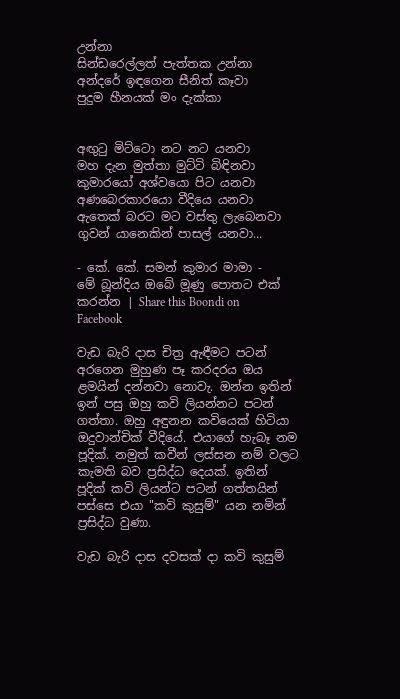උන්නා
සින්ඩරෙල්ලත් පැත්තක උන්නා
අන්දරේ ඉඳගෙන සීනිත් කෑවා
පුදුම හීනයක් මං දැක්කා


අඟුටු මිට්ටො නට නට යනවා
මහ දැන මුත්තා මුට්ටි බිඳිනවා
කුමාරයෝ අශ්වයො පිට යනවා
අණබෙරකාරයො වීදියෙ යනවා
ඇතෙක් බරට මට වස්තු ලැබෙනවා
ගුවන් යානෙකින් පාසල් යනවා...

- කේ. කේ. සමන් කුමාර මාමා -
මේ බූන්දිය ඔබේ මූණු පොතට එක් කරන්න | Share this Boondi on Facebook

වැඩ බැරි දාස චිත්‍ර ඇඳීමට පටන් අරගෙන මුහුණ පෑ කරදරය ඔය ළමයින් දන්නවා නොවැ. ඔන්න ඉතින් ඉන් පසු ඔහු කවි ලියන්නට පටන් ගත්තා. ඔහු අඳුනන කවියෙක් හිටියා ඔදුවාන්චික් වීදියේ. එයාගේ හැබෑ නම පූදික්. නමුත් කවීන් ලස්සන නම් වලට කැමති බව ප්‍රසිද්ධ දෙයක්. ඉතින් පූදික් කවි ලියන්ට පටන් ගත්තයින් පස්සෙ එයා "කවි කුසුම්" යන නමින් ප්‍රසිද්ධ වුණා.

වැඩ බැරි දාස දවසක් දා කවි කුසුම්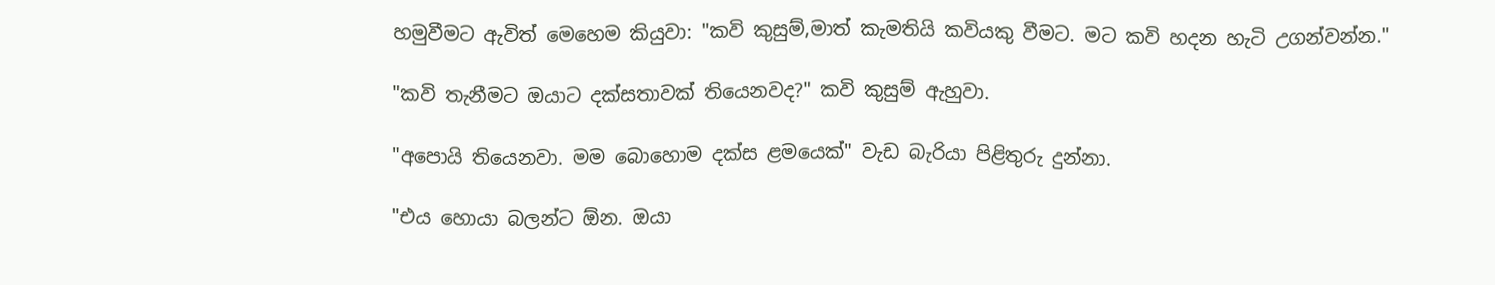හමුවීමට ඇවිත් මෙහෙම කියුවා: "කවි කුසුම්,මාත් කැමතියි කවියකු වීමට. මට කවි හදන හැටි උගන්වන්න."

"කවි තැනීමට ඔයාට දක්සතාවක් තියෙනවද?" කවි කුසුම් ඇහුවා.

"අපොයි තියෙනවා. මම බොහොම දක්ස ළමයෙක්" වැඩ බැරියා පිළිතුරු දුන්නා.

"එය හොයා බලන්ට ඕන. ඔයා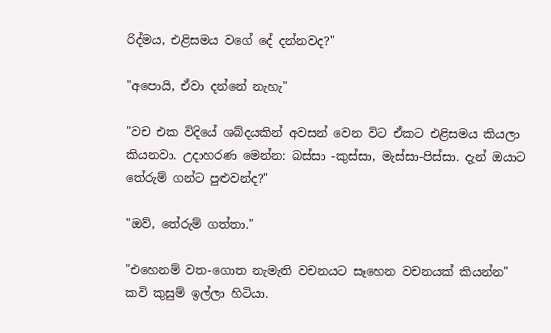රිද්මය, එළිසමය වගේ දේ දන්නවද?"

"අපොයි, ඒවා දන්නේ නැහැ"

"වච එක විදියේ ශබ්දයකින් අවසන් වෙන විට ඒකට එළිසමය කියලා කියනවා. උදාහරණ මෙන්න: බස්සා -කුස්සා, මැස්සා-පිස්සා. දැන් ඔයාට තේරුම් ගන්ට පුළුවන්ද?"

"ඔව්, තේරුම් ගත්තා."

"එහෙනම් වත-ගොත නැමැති වචනයට සෑහෙන වචනයක් කියන්න" කවි කුසුම් ඉල්ලා හිටියා.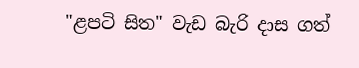"ළපටි සිත" වැඩ බැරි දාස ගත්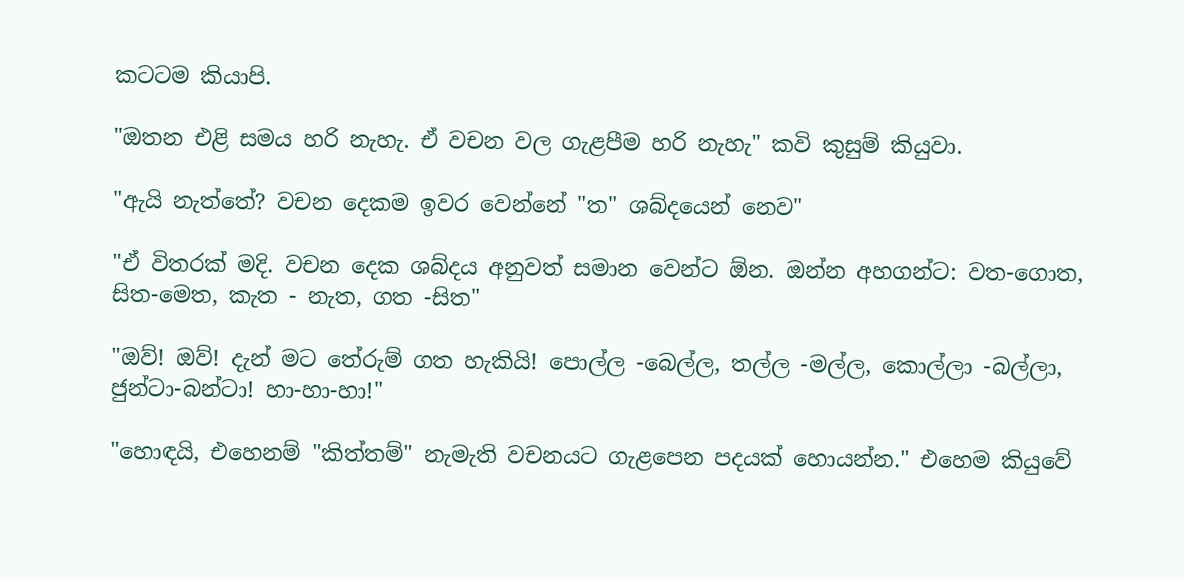කටටම කියාපි.

"ඔතන එළි සමය හරි නැහැ. ඒ වචන වල ගැළපීම හරි නැහැ" කවි කුසුම් කියුවා.

"ඇයි නැත්තේ? වචන දෙකම ඉවර වෙන්නේ "ත" ශබ්දයෙන් නෙව"

"ඒ විතරක් මදි. වචන දෙක ශබ්දය අනුවත් සමාන වෙන්ට ඕන. ඔන්න අහගන්ට: වත-ගොත, සිත-මෙත, කැත - නැත, ගත -සිත"

"ඔව්! ඔව්! දැන් මට තේරුම් ගත හැකියි! පොල්ල -බෙල්ල, තල්ල -මල්ල, කොල්ලා -බල්ලා, ජුන්ටා-බන්ටා! හා-හා-හා!"

"හොඳයි, එහෙනම් "කිත්තම්" නැමැති වචනයට ගැළපෙන පදයක් හොයන්න." එහෙම කියුවේ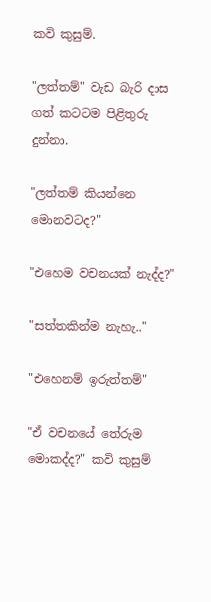කවි කුසුම්.

"ලත්තම්" වැඩ බැරි දාස ගත් කටටම පිළිතුරු දුන්නා.

"ලත්තම් කියන්නෙ මොනවටද?"

"එහෙම වචනයක් නැද්ද?"

"සත්තකින්ම නැහැ.."

"එහෙනම් ඉරුත්තම්"

"ඒ වචනයේ තේරුම මොකද්ද?" කවි කුසුම්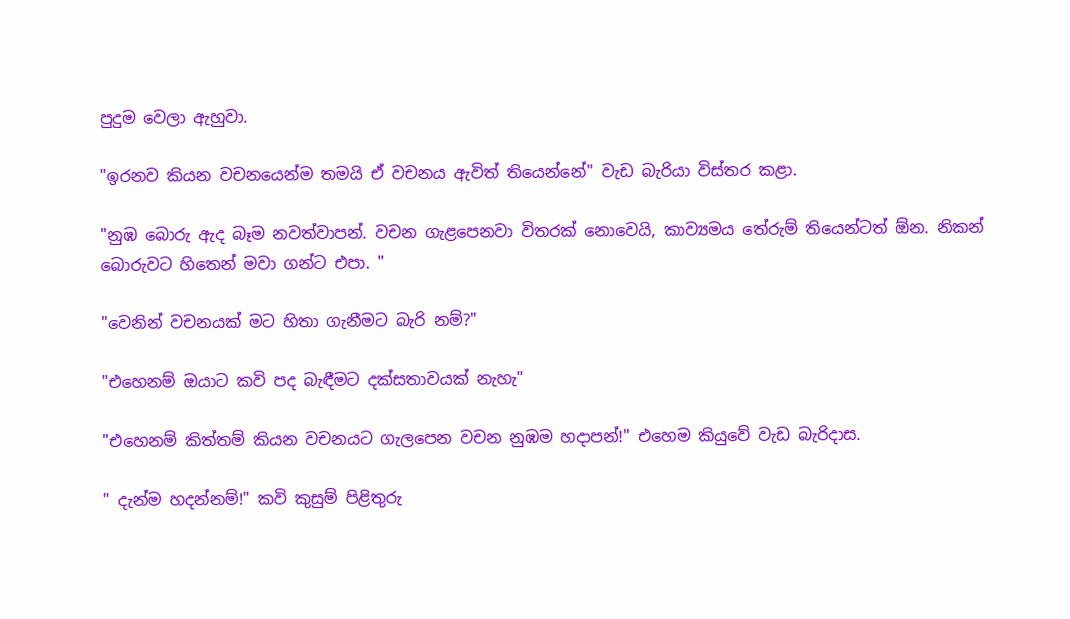පුදුම වෙලා ඇහුවා.

"ඉරනව කියන වචනයෙන්ම තමයි ඒ වචනය ඇවිත් තියෙන්නේ" වැඩ බැරියා විස්තර කළා.

"නුඹ බොරු ඇද බෑම නවත්වාපන්. වචන ගැළපෙනවා විතරක් නොවෙයි, කාව්‍යමය තේරුම් තියෙන්ටත් ඕන. නිකන් බොරුවට හිතෙන් මවා ගන්ට එපා. "

"වෙනින් වචනයක් මට හිතා ගැනීමට බැරි නම්?"

"එහෙනම් ඔයාට කවි පද බැඳීමට දක්සතාවයක් නැහැ"

"එහෙනම් කිත්තම් කියන වචනයට ගැලපෙන වචන නුඹම හදාපන්!" එහෙම කියුවේ වැඩ බැරිදාස.

" දැන්ම හදන්නම්!" කවි කුසුම් පිළිතුරු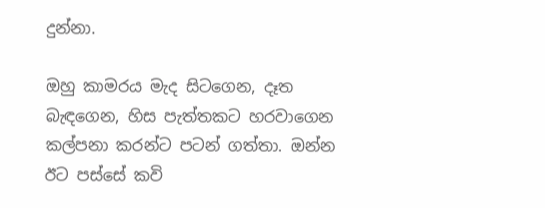දුන්නා.

ඔහු කාමරය මැද සිටගෙන, දෑත බැඳගෙන, හිස පැත්තකට හරවාගෙන කල්පනා කරන්ට පටන් ගත්තා. ඔන්න ඊට පස්සේ කවි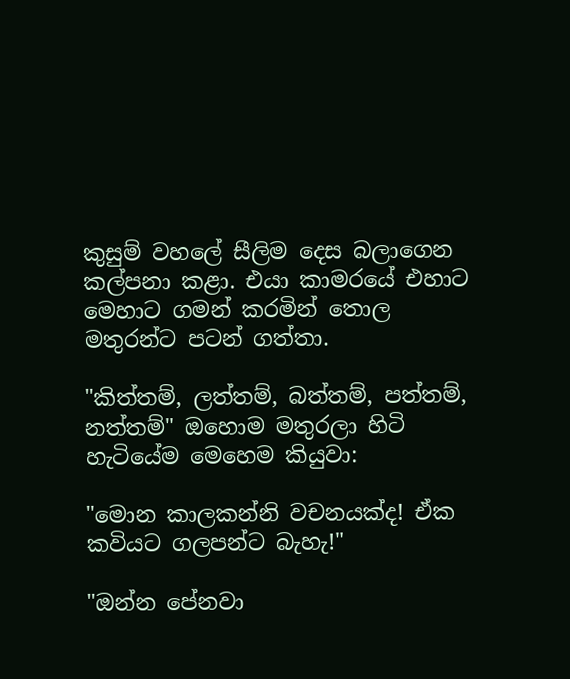කුසුම් වහලේ සීලිම දෙස බලාගෙන කල්පනා කළා. එයා කාමරයේ එහාට මෙහාට ගමන් කරමින් තොල මතුරන්ට පටන් ගත්තා.

"කිත්තම්, ලත්තම්, බත්තම්, පත්තම්, නත්තම්" ඔහොම මතුරලා හිටි හැටියේම මෙහෙම කියුවා:

"මොන කාලකන්නි වචනයක්ද! ඒක කවියට ගලපන්ට බැහැ!"

"ඔන්න පේනවා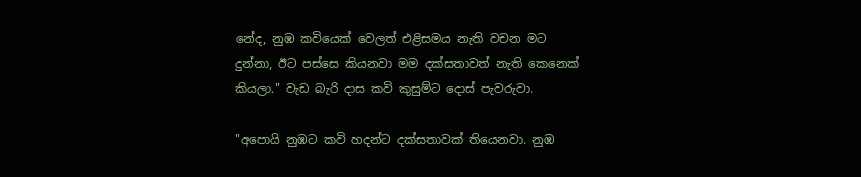නේද, නුඹ කවියෙක් වෙලත් එළිසමය නැති වචන මට දුන්නා, ඊට පස්සෙ කියනවා මම දක්සතාවත් නැති කෙනෙක් කියලා." වැඩ බැරි දාස කවි කුසුම්ට දොස් පැවරුවා.

"අපොයි නුඹට කවි හදන්ට දක්සතාවක් තියෙනවා. නුඹ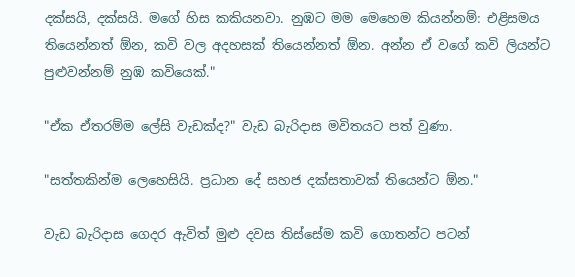දක්සයි, දක්සයි. මගේ හිස කකියනවා. නුඹට මම මෙහෙම කියන්නම්: එළිසමය තියෙන්නත් ඕන, කවි වල අදහසක් තියෙන්නත් ඕන. අන්න ඒ වගේ කවි ලියන්ට පුළුවන්නම් නුඹ කවියෙක්."

"ඒක ඒතරම්ම ලේසි වැඩක්ද?" වැඩ බැරිදාස මවිතයට පත් වුණා.

"සත්තකින්ම ලෙහෙසියි. ප්‍රධාන දේ සහජ දක්සතාවක් තියෙන්ට ඕන."

වැඩ බැරිදාස ගෙදර ඇවිත් මුළු දවස තිස්සේම කවි ගොතන්ට පටන්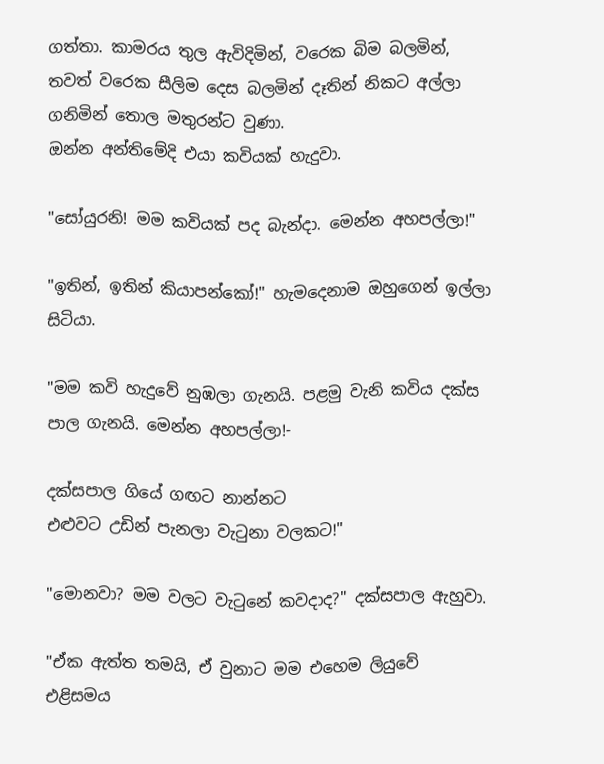ගත්තා. කාමරය තුල ඇවිදිමින්, වරෙක බිම බලමින්, තවත් වරෙක සීලිම දෙස බලමින් දෑතින් නිකට අල්ලා ගනිමින් තොල මතුරන්ට වුණා.
ඔන්න අන්තිමේදි එයා කවියක් හැදුවා.

"සෝයුරනි! මම කවියක් පද බැන්දා. මෙන්න අහපල්ලා!"

"ඉතින්, ඉතින් කියාපන්කෝ!" හැමදෙනාම ඔහුගෙන් ඉල්ලා සිටියා.

"මම කවි හැදුවේ නුඹලා ගැනයි. පළමු වැනි කවිය දක්ස පාල ගැනයි. මෙන්න අහපල්ලා!-

දක්සපාල ගියේ ගඟට නාන්නට
එළුවට උඩින් පැනලා වැටුනා වලකට!"

"මොනවා? මම වලට වැටුනේ කවදාද?" දක්සපාල ඇහුවා.

"ඒක ඇත්ත තමයි, ඒ වුනාට මම එහෙම ලියුවේ එළිසමය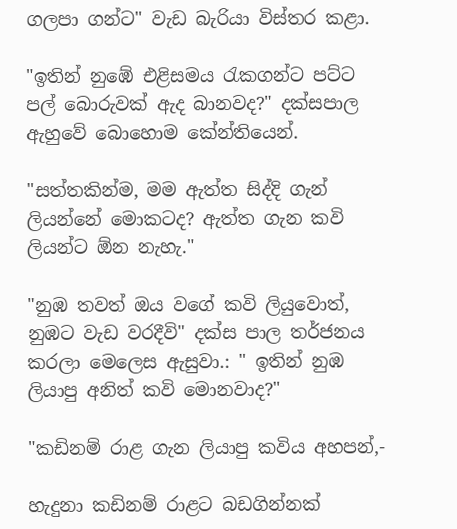ගලපා ගන්ට" වැඩ බැරියා විස්තර කළා.

"ඉතින් නුඹේ එළිසමය රැකගන්ට පට්ට පල් බොරුවක් ඇද බානවද?" දක්සපාල ඇහුවේ බොහොම කේන්තියෙන්.

"සත්තකින්ම, මම ඇත්ත සිද්දි ගැන් ලියන්නේ මොකටද? ඇත්ත ගැන කවි ලියන්ට ඕන නැහැ."

"නුඹ තවත් ඔය වගේ කවි ලියුවොත්, නුඹට වැඩ වරදීවි" දක්ස පාල තර්ජනය කරලා මෙලෙස ඇසුවා.: " ඉතින් නුඹ ලියාපු අනිත් කවි මොනවාද?"

"කඩිනම් රාළ ගැන ලියාපු කවිය අහපන්,-

හැදුනා කඩිනම් රාළට බඩගින්නක්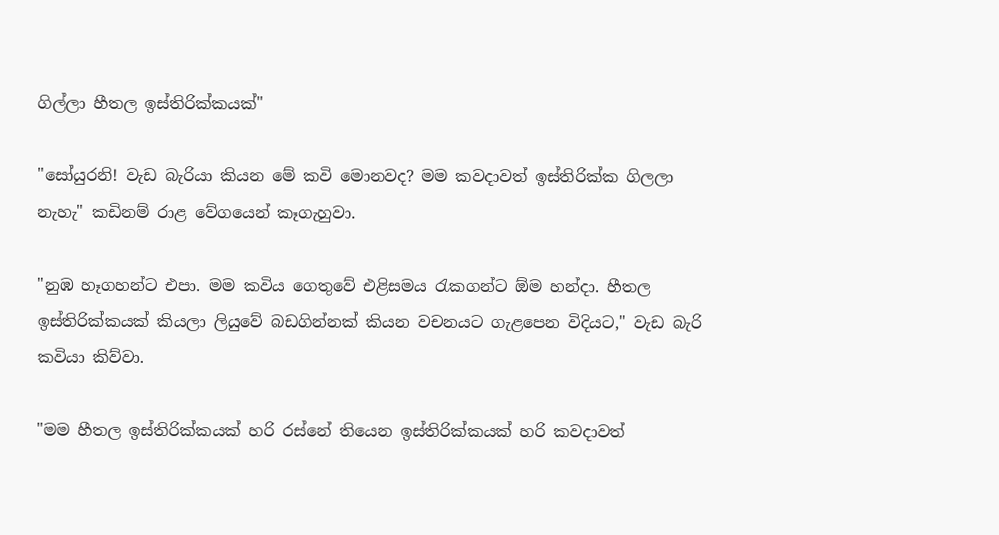ගිල්ලා හීතල ඉස්තිරික්කයක්"

"සෝයුරනි! වැඩ බැරියා කියන මේ කවි මොනවද? මම කවදාවත් ඉස්තිරික්ක ගිලලා නැහැ" කඩිනම් රාළ වේගයෙන් කෑගැහුවා.

"නුඹ හෑගහන්ට එපා. මම කවිය ගෙතුවේ එළිසමය රැකගන්ට ඕම හන්දා. හීතල ඉස්තිරික්කයක් කියලා ලියුවේ බඩගින්නක් කියන වචනයට ගැළපෙන විදියට," වැඩ බැරි කවියා කිව්වා.

"මම හීතල ඉස්තිරික්කයක් හරි රස්නේ තියෙන ඉස්තිරික්කයක් හරි කවදාවත්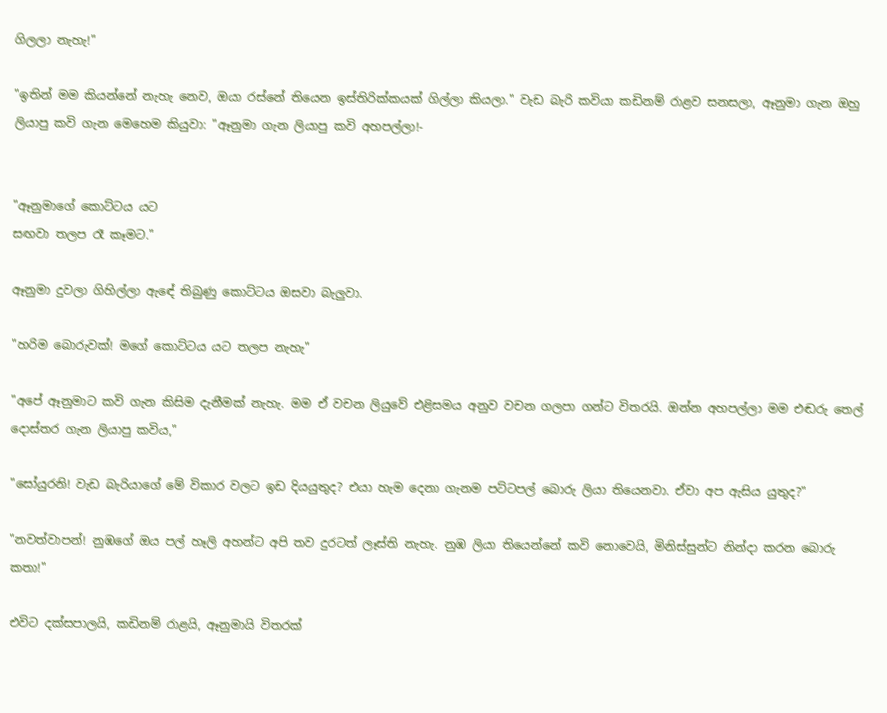ගිලලා නැහැ!"

"ඉතින් මම කියන්නේ නැහැ නෙව, ඔයා රස්නේ තියෙන ඉස්තිරික්කයක් ගිල්ලා කියලා." වැඩ බැරි කවියා කඩිනම් රාළව සනසලා, ඈනුමා ගැන ඔහු ලියාපු කවි ගැන මෙහෙම කියුවා: "ඈනුමා ගැන ලියාපු කවි අහපල්ලා!-


"ඈනුමාගේ කොට්ටය යට
සඟවා තලප රෑ කෑමට."

ඈනුමා දුවලා ගිහිල්ලා ඇඳේ තිබුණු කොට්ටය ඔසවා බැලුවා.

"හරිම බොරුවක්! මගේ කොට්ටය යට තලප නැහැ"

"අපේ ඈනුමාට කවි ගැන කිසිම දැනීමක් නැහැ. මම ඒ වචන ලියුවේ එළිසමය අනුව වචන ගලපා ගන්ට විතරයි. ඔන්න අහපල්ලා මම එඬරු තෙල් දොස්තර ගැන ලියාපු කවිය,"

"සෝයුරනි! වැඩ බැරියාගේ මේ විකාර වලට ඉඩ දියයුතුද? එයා හැම දෙනා ගැනම පට්ටපල් බොරු ලියා තියෙනවා. ඒවා අප ඇසිය යුතුද?"

"නවත්වාපන්! නුඹගේ ඔය පල් හෑලි අහන්ට අපි තව දුරටත් ලෑස්ති නැහැ. නුඹ ලියා තියෙන්නේ කවි නොවෙයි, මිනිස්සුන්ට නින්දා කරන බොරු කතා!"

එවිට දක්සපාලයි, කඩිනම් රාළයි, ඈනුමායි විතරක්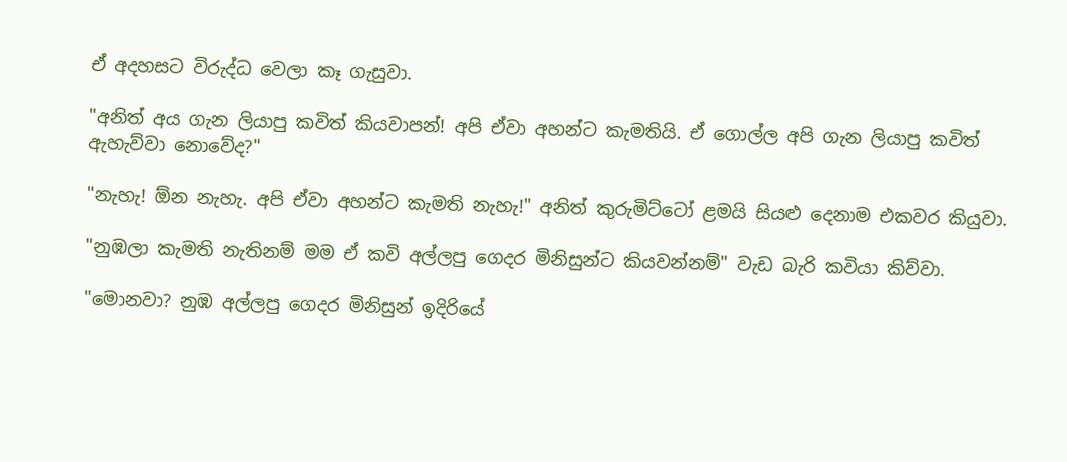ඒ අදහසට විරුද්ධ වෙලා කෑ ගැසුවා.

"අනිත් අය ගැන ලියාපු කවිත් කියවාපන්! අපි ඒවා අහන්ට කැමතියි. ඒ ගොල්ල අපි ගැන ලියාපු කවිත් ඇහැව්වා නොවේද?"

"නැහැ! ඕන නැහැ. අපි ඒවා අහන්ට කැමති නැහැ!" අනිත් කුරුමිට්ටෝ ළමයි සියළු දෙනාම එකවර කියුවා.

"නුඹලා කැමති නැතිනම් මම ඒ කවි අල්ලපු ගෙදර මිනිසුන්ට කියවන්නම්" වැඩ බැරි කවියා කිව්වා.

"මොනවා? නුඹ අල්ලපු ගෙදර මිනිසුන් ඉදිරියේ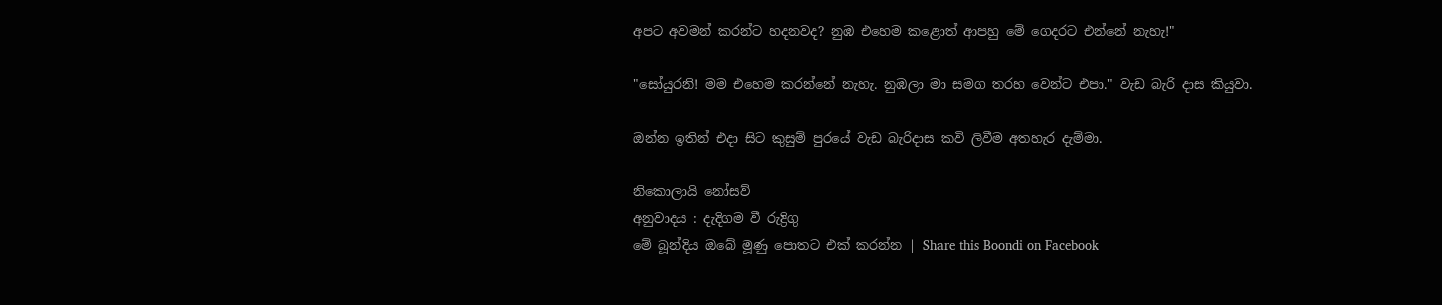අපට අවමන් කරන්ට හදනවද? නුඹ එහෙම කළොත් ආපහු මේ ගෙදරට එන්නේ නැහැ!"

"සෝයුරනි! මම එහෙම කරන්නේ නැහැ. නුඹලා මා සමග තරහ වෙන්ට එපා." වැඩ බැරි දාස කියුවා.

ඔන්න ඉතින් එදා සිට කුසුම් පුරයේ වැඩ බැරිදාස කවි ලිවීම අතහැර දැම්මා.

නිකොලායි නෝසව්
අනුවාදය : දැදිගම වී රුද්‍රිගු
මේ බූන්දිය ඔබේ මූණු පොතට එක් කරන්න | Share this Boondi on Facebook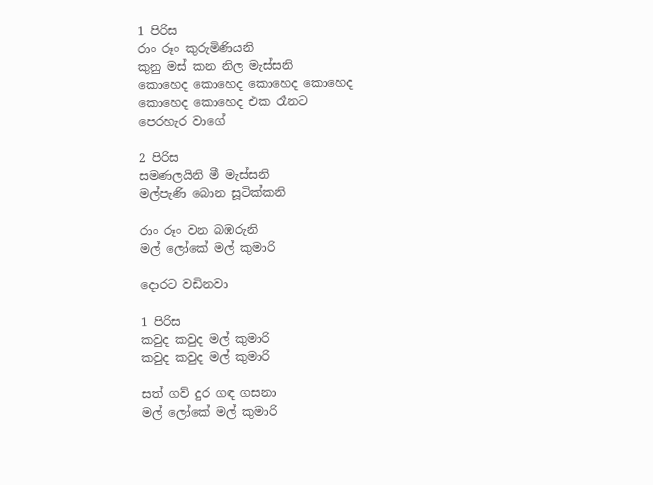1 පිරිස
රාං රූං කුරුමිණියනි
කුනු මස් කන නිල මැස්සනි
කොහෙද කොහෙද කොහෙද කොහෙද
කොහෙද කොහෙද එක රෑනට
පෙරහැර වාගේ

2 පිරිස
සමණලයිනි මී මැස්සනි
මල්පැණි බොන සූටික්කනි

රාං රූං වන බඹරුනි
මල් ලෝකේ මල් කුමාරි

දොරට වඩිනවා

1 පිරිස
කවුද කවුද මල් කුමාරි
කවුද කවුද මල් කුමාරි

සත් ගව් දුර ගඳ ගසනා
මල් ලෝකේ මල් කුමාරි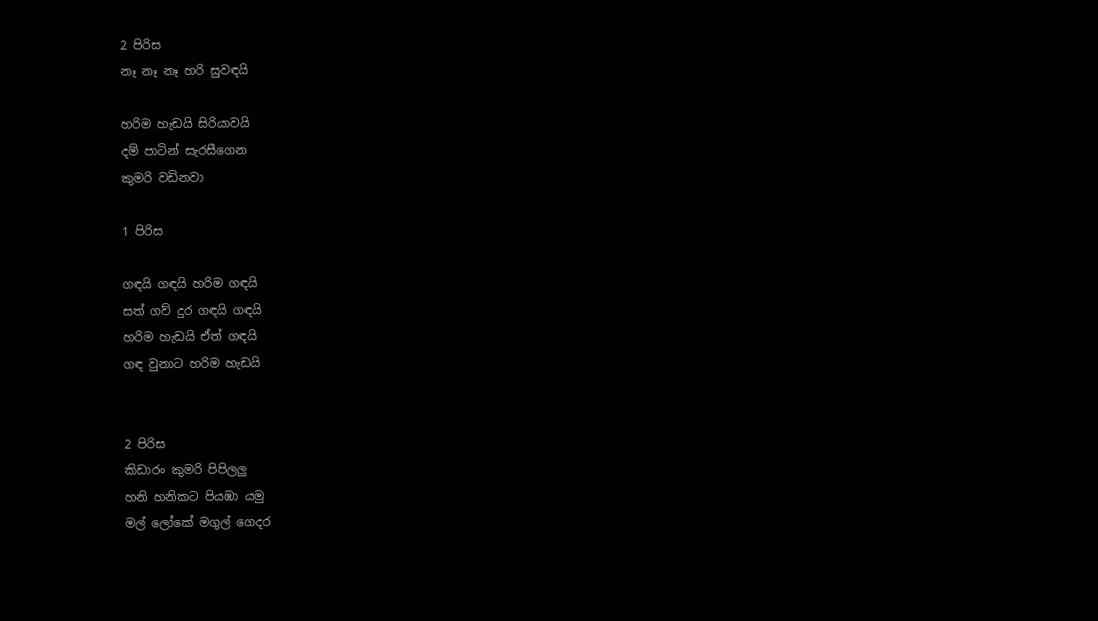2 පිරිස
නෑ නෑ නෑ හරි සුවඳයි

හරිම හැඩයි සිරියාවයි
දම් පාටින් සැරසීගෙන
කුමරි වඩිනවා

1 පිරිස

ගඳයි ගඳයි හරිම ගඳයි
සත් ගව් දුර ගඳයි ගඳයි
හරිම හැඩයි ඒත් ගඳයි
ගඳ වුනාට හරිම හැඩයි


2 පිරිස
කිඩාරං කුමරි පිපිලලු
හනි හනිකට පියඹා යමු
මල් ලෝකේ මගුල් ගෙදර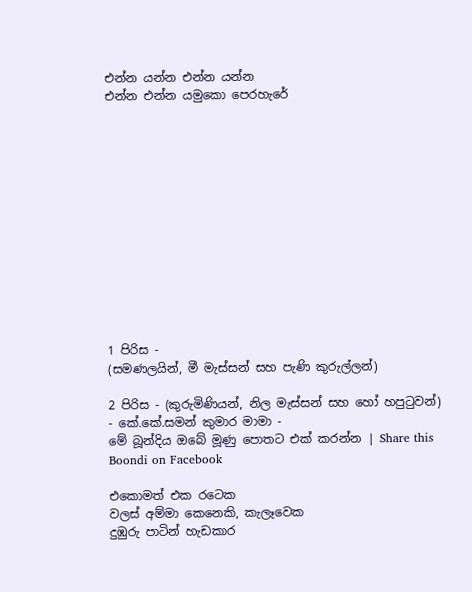එන්න යන්න එන්න යන්න
එන්න එන්න යමුකො පෙරහැරේ













1 පිරිස -
(සමණලයින්, මී මැස්සන් සහ පැණි කුරුල්ලන්)

2 පිරිස - (කුරුමිණියන්, නිල මැස්සන් සහ හෝ හපුටුවන්)
- කේ.කේ.සමන් කුමාර මාමා -
මේ බූන්දිය ඔබේ මූණු පොතට එක් කරන්න | Share this Boondi on Facebook

එකොමත් එක රටෙක
වලස් අම්මා කෙනෙකි, කැලෑවෙක
දුඹුරු පාටින් හැඩකාර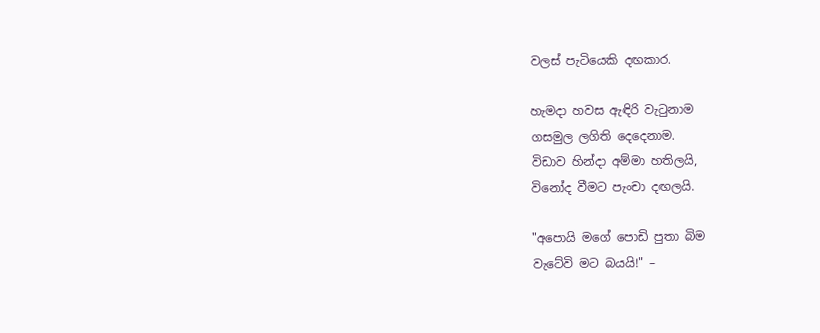වලස් පැටියෙකි දඟකාර.

හැමදා හවස ඇඳිරි වැටුනාම
ගසමුල ලගිති දෙදෙනාම.
විඩාව හින්දා අම්මා හතිලයි,
විනෝද වීමට පැංචා දඟලයි.

"අපොයි මගේ පොඩි පුතා බිම
වැටේවි මට බයයි!" –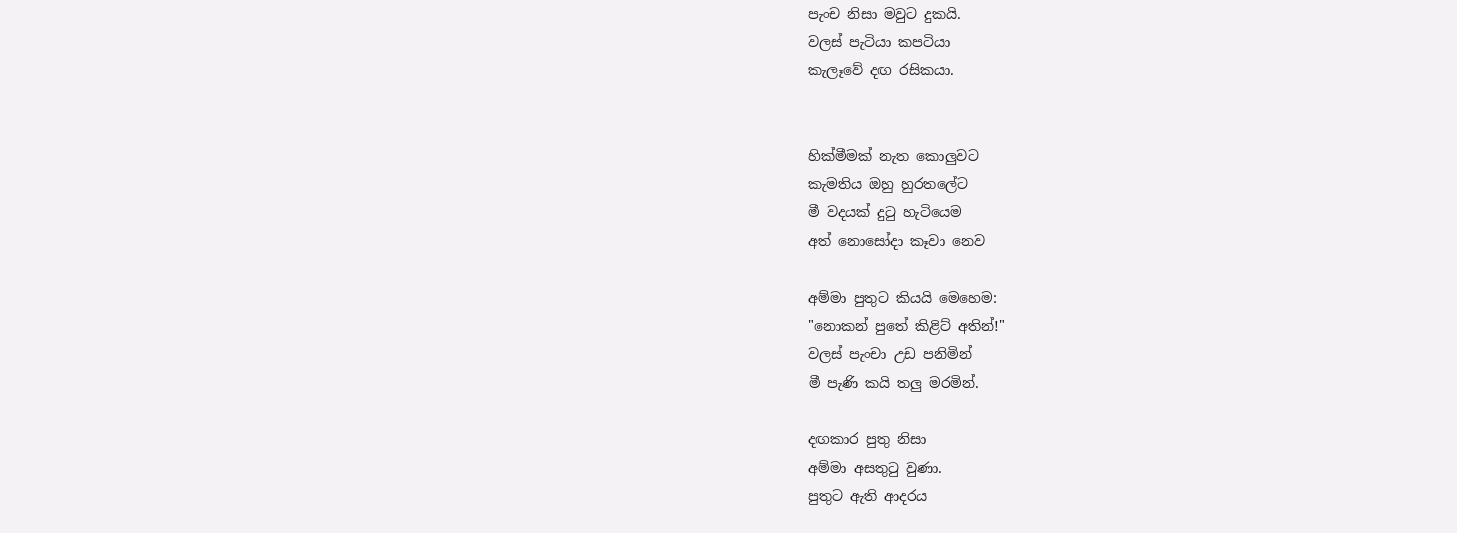පැංච නිසා මවුට දුකයි.
වලස් පැටියා කපටියා
කැලෑවේ දඟ රසිකයා.


හික්මීමක් නැත කොලුවට
කැමතිය ඔහු හුරතලේට
මී වදයක් දුටු හැටියෙම
අත් නොසෝදා කෑවා නෙව

අම්මා පුතුට කියයි මෙහෙම:
"නොකන් පුතේ කිළිට් අතින්!"
වලස් පැංචා උඩ පනිමින්
මී පැණි කයි තලු මරමින්.

දඟකාර පුතු නිසා
අම්මා අසතුටු වුණා.
පුතුට ඇති ආදරය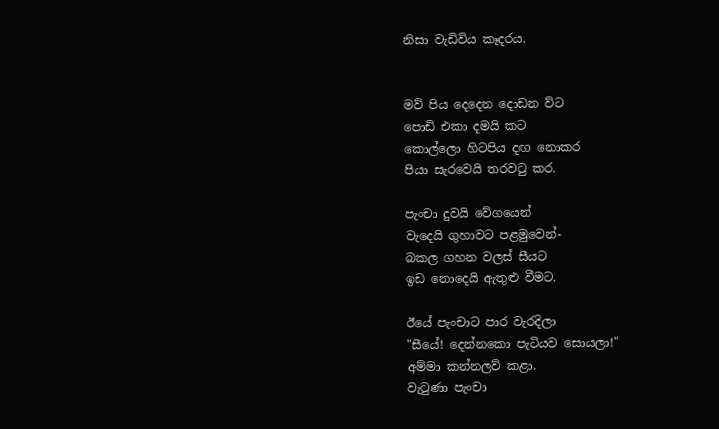නිසා වැඩිවිය කෑදරය.


මව් පිය දෙදෙන දොඩන ව්ට
පොඩි එකා දමයි කට
කොල්ලො හිටපිය දඟ නොකර
පියා සැරවෙයි තරවටු කර.

පැංචා දුවයි වේගයෙන්
වැදෙයි ගුහාවට පළමුවෙන්-
බකල ගහන වලස් සීයට
ඉඩ නොදෙයි ඇතුළු වීමට.

ඊයේ පැංචාට පාර වැරදිලා
"සීයේ! දෙන්නකො පැටියව සොයලා!"
අම්මා කන්නලව් කළා.
වැටුණා පැංචා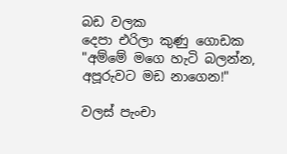බඩ වලක
දෙපා එරිලා කුණු ගොඩක
"අම්මේ මගෙ හැටි බලන්න,
අපූරුවට මඩ නාගෙන!"

වලස් පැංචා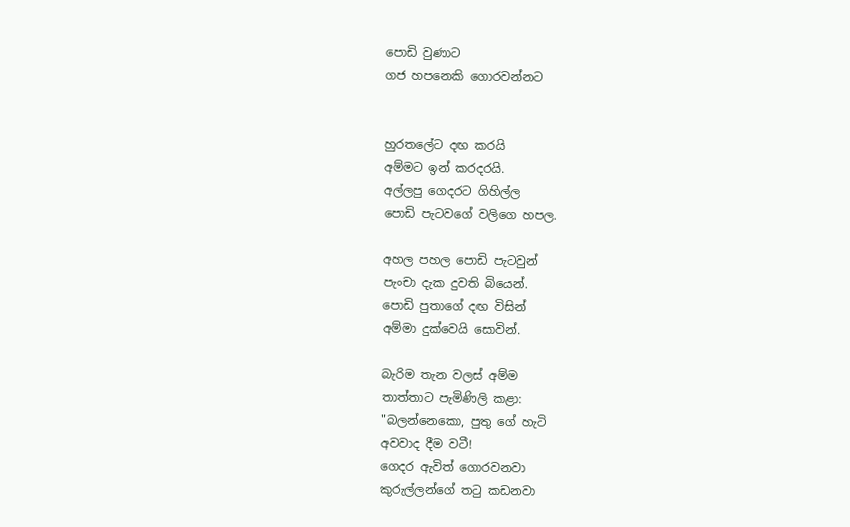පොඩි වුණාට
ගජ හපනෙකි ගොරවන්නට


හුරතලේට දඟ කරයි
අම්මට ඉන් කරදරයි.
අල්ලපු ගෙදරට ගිහිල්ල
පොඩි පැටවගේ වලිගෙ හපල.

අහල පහල පොඩි පැටවුන්
පැංචා දැක දුවති බියෙන්.
පොඩි පුතාගේ දඟ විසින්
අම්මා දුක්වෙයි සොවින්.

බැරිම තැන වලස් අම්ම
තාත්තාට පැමිණිලි කළා:
"බලන්නෙකො, පුතු ගේ හැටි
අවවාද දීම වටී!
ගෙදර ඇවිත් ගොරවනවා
කුරුල්ලන්ගේ තටු කඩනවා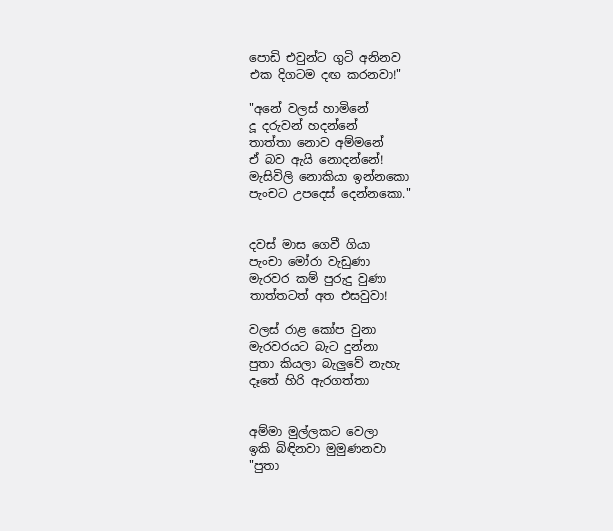පොඩි එවුන්ට ගුටි අනිනව
එක දිගටම දඟ කරනවා!"

"අනේ වලස් හාමිනේ
දූ දරුවන් හදන්නේ
තාත්තා නොව අම්මනේ
ඒ බව ඇයි නොදන්නේ!
මැසිවිලි නොකියා ඉන්නකො
පැංචට උපදෙස් දෙන්නකො."


දවස් මාස ගෙවී ගියා
පැංචා මෝරා වැඩුණා
මැරවර කම් පුරුදු වුණා
තාත්තටත් අත එසවුවා!

වලස් රාළ කෝප වුනා
මැරවරයට බැට දුන්නා
පුතා කියලා බැලුවේ නැහැ
දෑතේ හිරි ඇරගත්තා


අම්මා මුල්ලකට වෙලා
ඉකි බිඳිනවා මුමුණනවා
"පුතා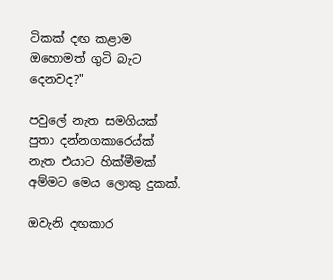ටිකක් දඟ කළාම
ඔහොමත් ගුටි බැට දෙනවද?"

පවුලේ නැත සමගියක්
පුතා දන්නගකාරෙය්ක්
නැත එයාට හික්මීමක්
අම්මට මෙය ලොකු දුකක්.

ඔවැනි දඟකාර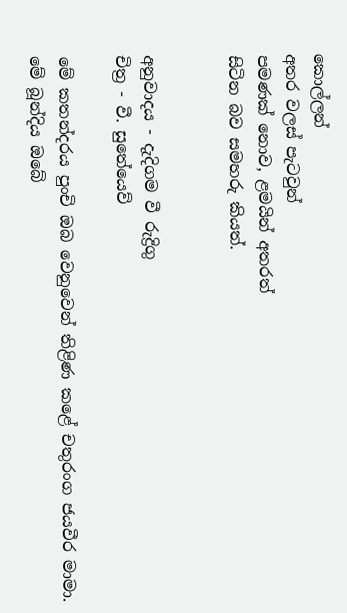කොල්ලන්
අතර වලස් පැටවුන්
පමණක් නොව, ළමයින් අතරත්
සිටින බව සමහරු කියත්.


අනුවාදය - දැදිගම වී රුද්‍රිගු
චිත්‍ර - වී. සුතේයෙව්

මේ කතන්දරය පුංචි ඔබ වෙනුවෙන් තිළිණ කළේ චතුරංග ජයවීර මාමා.
මේ බූන්දිය ඔබේ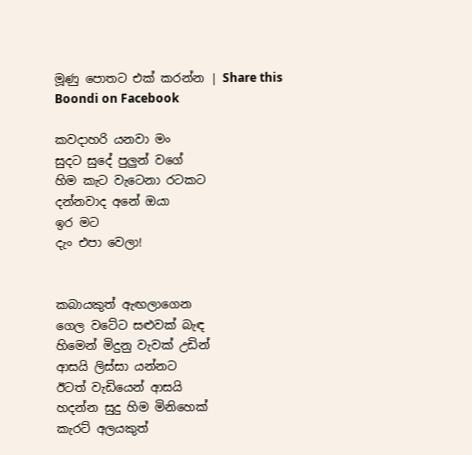මූණු පොතට එක් කරන්න | Share this Boondi on Facebook

කවදාහරි යනවා මං
සුදට සුදේ පුලුන් වගේ
හිම කැට වැටෙනා රටකට
දන්නවාද අනේ ඔයා
ඉර මට
දැං එපා වෙලා!


කබායකුත් ඇඟලාගෙන
ගෙල වටේට සළුවක් බැඳ
හිමෙන් මිදුනු වැවක් උඩින්
ආසයි ලිස්සා යන්නට
ඊටත් වැඩියෙන් ආසයි
හදන්න සුදු හිම මිනිහෙක්
කැරට් අලයකුත්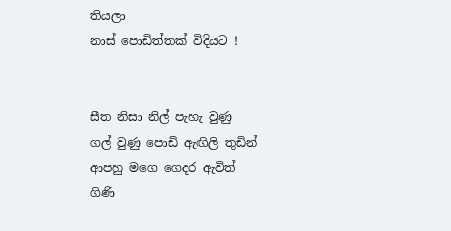තියලා
නාස් පොඩිත්තක් විදියට !


සීත නිසා නිල් පැහැ වුණු
ගල් වුණු පොඩි ඇඟිලි තුඩින්
ආපහු මගෙ ගෙදර ඇවිත්
ගිණි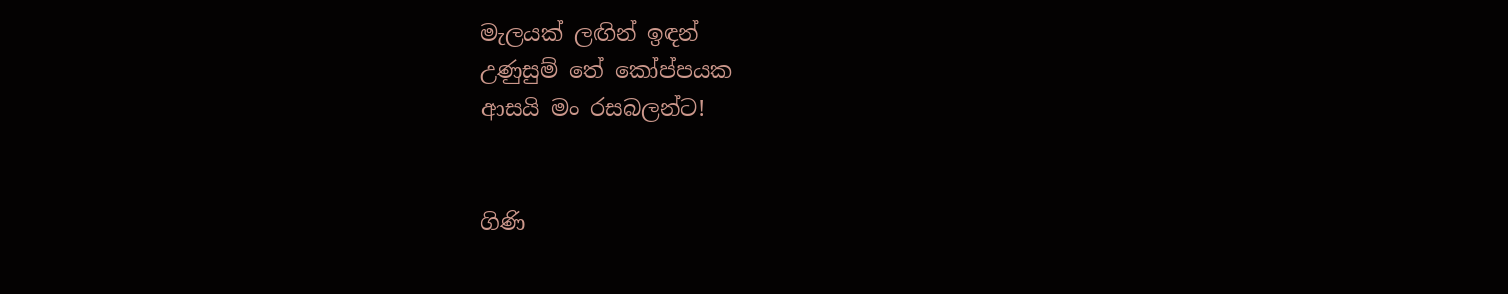මැලයක් ලඟින් ඉඳන්
උණුසුම් තේ කෝප්පයක
ආසයි මං රසබලන්ට!


ගිණි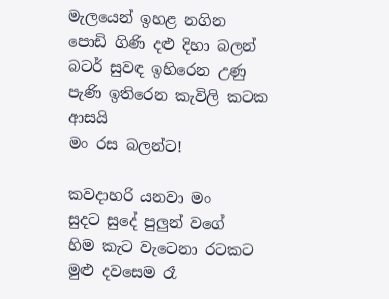මැලයෙන් ඉහළ නගින
පොඩි ගිණි දළු දිහා බලන්
බටර් සුවඳ ඉහිරෙන උණු
පැණි ඉතිරෙන කැවිලි කටක
ආසයි
මං රස බලන්ට!

කවදාහරි යනවා මං
සුදට සුදේ පුලුන් වගේ
හිම කැට වැටෙනා රටකට
මුළු දවසෙම රෑ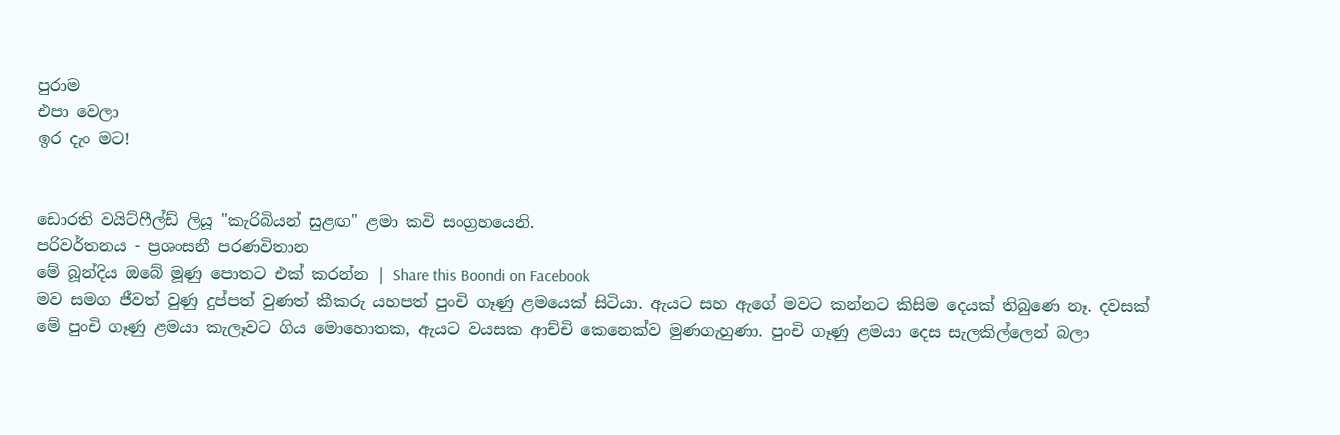පුරාම
එපා වෙලා
ඉර දැං මට!


ඩොරති වයිට්ෆීල්ඩ් ලියූ "කැරිබියන් සුළඟ" ළමා කවි සංග්‍රහයෙනි.
පරිවර්තනය - ප්‍රශංසනී පරණවිතාන
මේ බූන්දිය ඔබේ මූණු පොතට එක් කරන්න | Share this Boondi on Facebook
මව සමග ජීවත් වුණු දුප්පත් වුණත් කීකරු යහපත් පුංචි ගෑණු ළමයෙක් සිටියා. ඇයට සහ ඇගේ මවට කන්නට කිසිම දෙයක් තිබුණෙ නෑ. දවසක් මේ පුංචි ගෑණු ළමයා කැලෑවට ගිය මොහොතක, ඇයට වයසක ආච්චි කෙනෙක්ව මුණගැහුණා. පුංචි ගෑණු ළමයා දෙස සැලකිල්ලෙන් බලා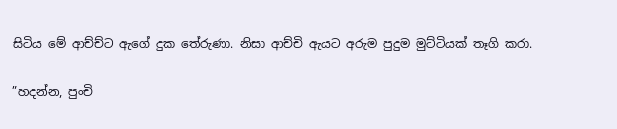සිටිය මේ ආච්ච්ට ඇගේ දුක තේරුණා. නිසා ආච්චි ඇයට අරුම පුදුම මුට්ටියක් තෑගි කරා.

”හදන්න, පුංචි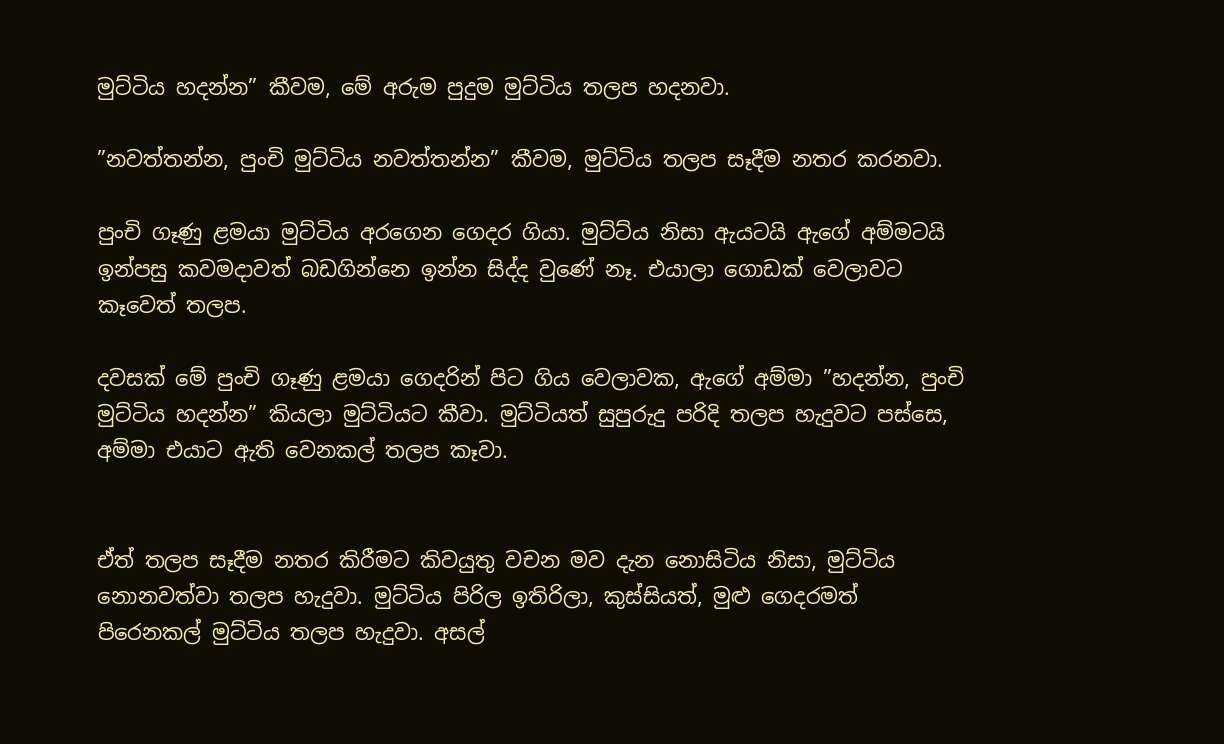මුට්ටිය හදන්න” කීවම, මේ අරුම පුදුම මුට්ටිය තලප හදනවා.

”නවත්තන්න, පුංචි මුට්ටිය නවත්තන්න” කීවම, මුට්ටිය තලප සෑදීම නතර කරනවා.

පුංචි ගෑණු ළමයා මුට්ටිය අරගෙන ගෙදර ගියා. මුට්ට්ය නිසා ඇයටයි ඇගේ අම්මටයි ඉන්පසු කවමදාවත් බඩගින්නෙ ඉන්න සිද්ද වුණේ නෑ. එයාලා ගොඩක් වෙලාවට කෑවෙත් තලප.

දවසක් මේ පුංචි ගෑණු ළමයා ගෙදරින් පිට ගිය වෙලාවක, ඇගේ අම්මා ”හදන්න, පුංචි මුට්ටිය හදන්න” කියලා මුට්ටියට කීවා. මුට්ටියත් සුපුරුදු පරිදි තලප හැදුවට පස්සෙ, අම්මා එයාට ඇති වෙනකල් තලප කෑවා.


ඒත් තලප සෑදීම නතර කිරීමට කිවයුතු වචන මව දැන නොසිටිය නිසා, මුට්ටිය නොනවත්වා තලප හැදුවා. මුට්ටිය පිරිල ඉතිරිලා, කුස්සියත්, මුළු ගෙදරමත් පිරෙනකල් මුට්ටිය තලප හැදුවා. අසල්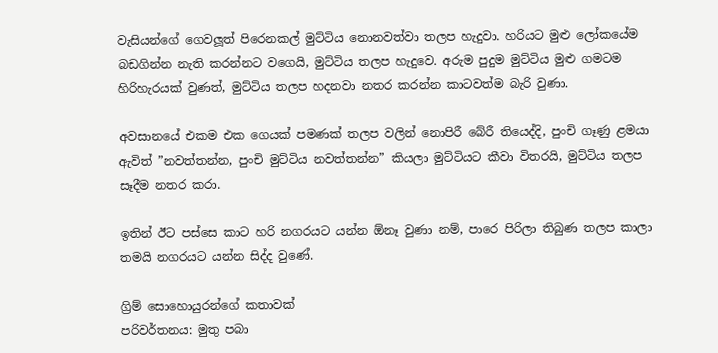වැසියන්ගේ ගෙවලූත් පිරෙනකල් මුට්ටිය නොනවත්වා තලප හැදුවා. හරියට මුළු ලෝකයේම බඩගින්න නැති කරන්නට වගෙයි, මුට්ටිය තලප හැදුවෙ. අරුම පුදුම මුට්ටිය මුළු ගමටම හිරිහැරයක් වුණත්, මුට්ටිය තලප හදනවා නතර කරන්න කාටවත්ම බැරි වුණා.

අවසානයේ එකම එක ගෙයක් පමණක් තලප වලින් නොපිරී බේරී තියෙද්දි, පුංචි ගෑණු ළමයා ඇවිත් ”නවත්තන්න, පුංචි මුට්ටිය නවත්තන්න” කියලා මුට්ටියට කීවා විතරයි, මුට්ටිය තලප සෑදීම නතර කරා.

ඉතින් ඊට පස්සෙ කාට හරි නගරයට යන්න ඕනෑ වුණා නම්, පාරෙ පිරිලා තිබුණ තලප කාලා තමයි නගරයට යන්න සිද්ද වුණේ.

ග්‍රිම් සොහොයුරන්ගේ කතාවක්
පරිවර්තනය: මුතු පබා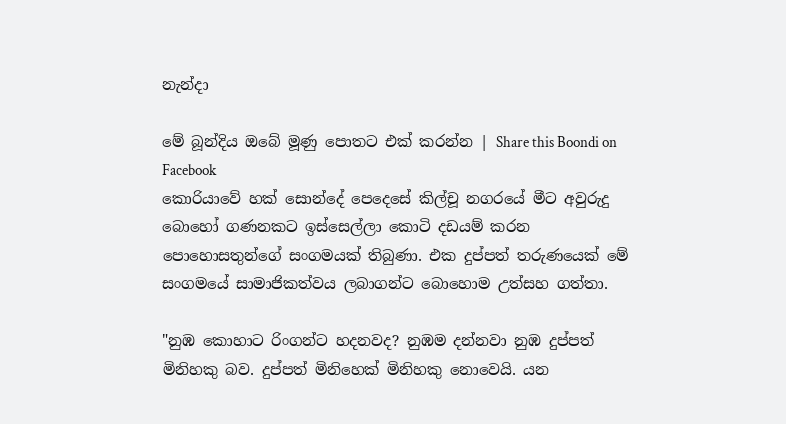නැන්දා

මේ බූන්දිය ඔබේ මූණු පොතට එක් කරන්න | Share this Boondi on Facebook
කොරියාවේ හක් සොන්දේ පෙදෙසේ කිල්චූ නගරයේ මීට අවුරුදු බොහෝ ගණනකට ඉස්සෙල්ලා කොටි දඩයම් කරන පොහොසතුන්ගේ සංගමයක් තිබුණා. එක දුප්පත් තරුණයෙක් මේ සංගමයේ සාමාජිකත්වය ලබාගන්ට බොහොම උත්සහ ගත්තා.

"නුඹ කොහාට රිංගන්ට හදනවද? නුඹම දන්නවා නුඹ දුප්පත් මිනිහකු බව. දුප්පත් මිනිහෙක් මිනිහකු නොවෙයි. යන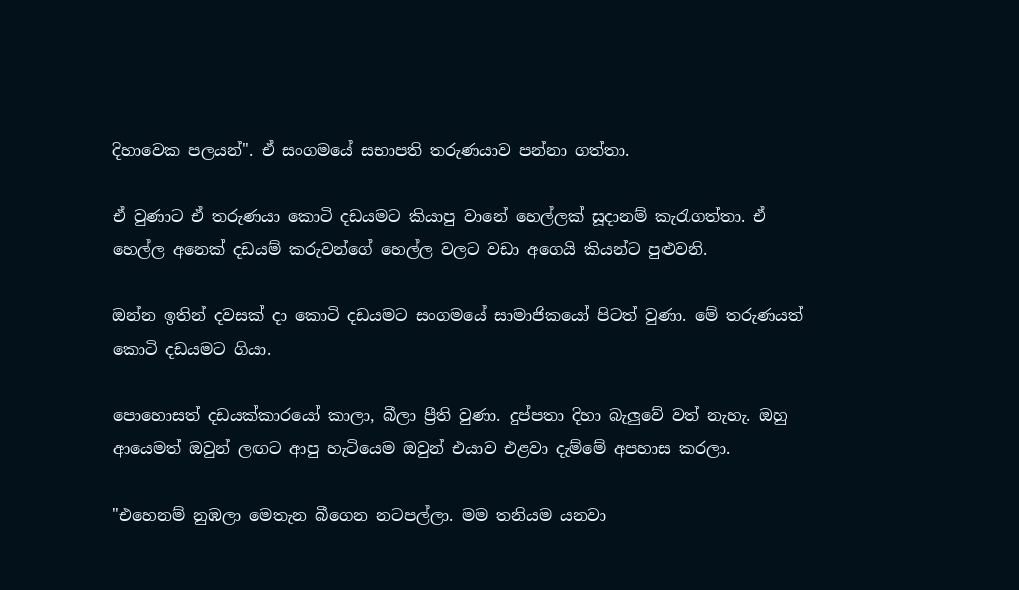දිහාවෙක පලයන්". ඒ සංගමයේ සභාපති තරුණයාව පන්නා ගත්තා.

ඒ වුණාට ඒ තරුණයා කොටි දඩයමට කියාපු වානේ හෙල්ලක් සූදානම් කැරැගත්තා. ඒ හෙල්ල අනෙක් දඩයම් කරුවන්ගේ හෙල්ල වලට වඩා අගෙයි කියන්ට පුළුවනි.

ඔන්න ඉතින් දවසක් දා කොටි දඩයමට සංගමයේ සාමාජිකයෝ පිටත් වුණා. මේ තරුණයත් කොටි දඩයමට ගියා.

පොහොසත් දඩයක්කාරයෝ කාලා, බීලා ප්‍රීති වුණා. දුප්පතා දිහා බැලුවේ වත් නැහැ. ඔහු ආයෙමත් ඔවුන් ලඟට ආපු හැටියෙම ඔවුන් එයාව එළවා දැම්මේ අපහාස කරලා.

"එහෙනම් නුඹලා මෙතැන බීගෙන නටපල්ලා. මම තනියම යනවා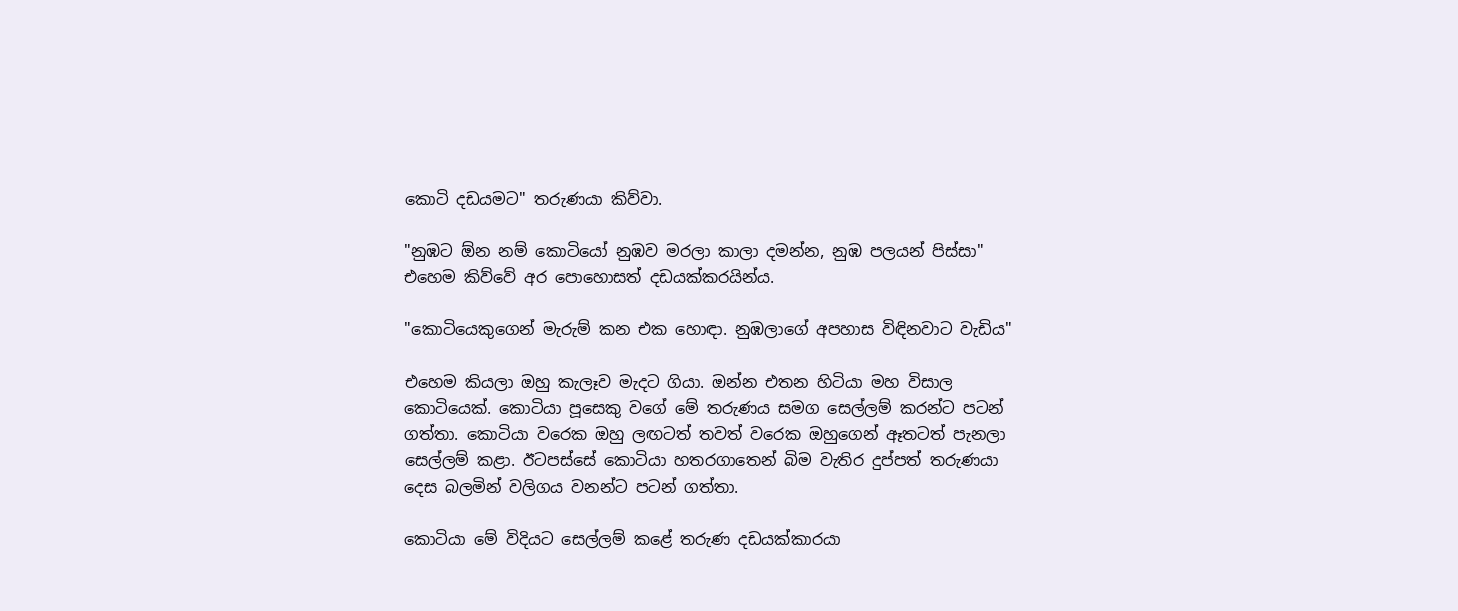කොටි දඩයමට" තරුණයා කිව්වා.

"නුඹට ඕන නම් කොටියෝ නුඹව මරලා කාලා දමන්න, නුඹ පලයන් පිස්සා" එහෙම කිව්වේ අර පොහොසත් දඩයක්කරයින්ය.

"කොටියෙකුගෙන් මැරුම් කන එක හොඳා. නුඹලාගේ අපහාස විඳිනවාට වැඩිය"

එහෙම කියලා ඔහු කැලෑව මැදට ගියා. ඔන්න එතන හිටියා මහ විසාල කොටියෙක්. කොටියා පූසෙකු වගේ මේ තරුණය සමග සෙල්ලම් කරන්ට පටන් ගත්තා. කොටියා වරෙක ඔහු ලඟටත් තවත් වරෙක ඔහුගෙන් ඈතටත් පැනලා සෙල්ලම් කළා. ඊටපස්සේ කොටියා හතරගාතෙන් බිම වැතිර දුප්පත් තරුණයා දෙස බලමින් වලිගය වනන්ට පටන් ගත්තා.

කොටියා මේ විදියට සෙල්ලම් කළේ තරුණ දඩයක්කාරයා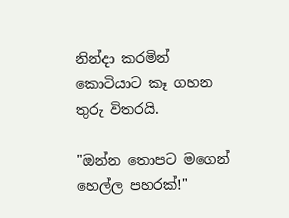නින්දා කරමින් කොටියාට කෑ ගහන තුරු විතරයි.

"ඔන්න තොපට මගෙන් හෙල්ල පහරක්!"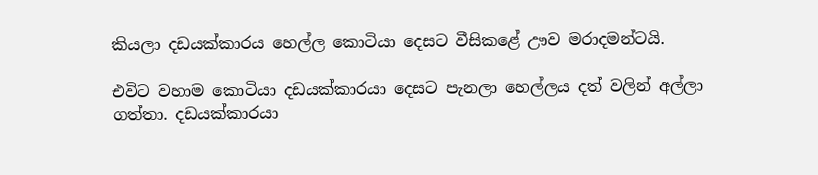කියලා දඩයක්කාරය හෙල්ල කොටියා දෙසට වීසිකළේ ඌව මරාදමන්ටයි.

එවිට වහාම කොටියා දඩයක්කාරයා දෙසට පැනලා හෙල්ලය දත් වලින් අල්ලා ගත්තා. දඩයක්කාරයා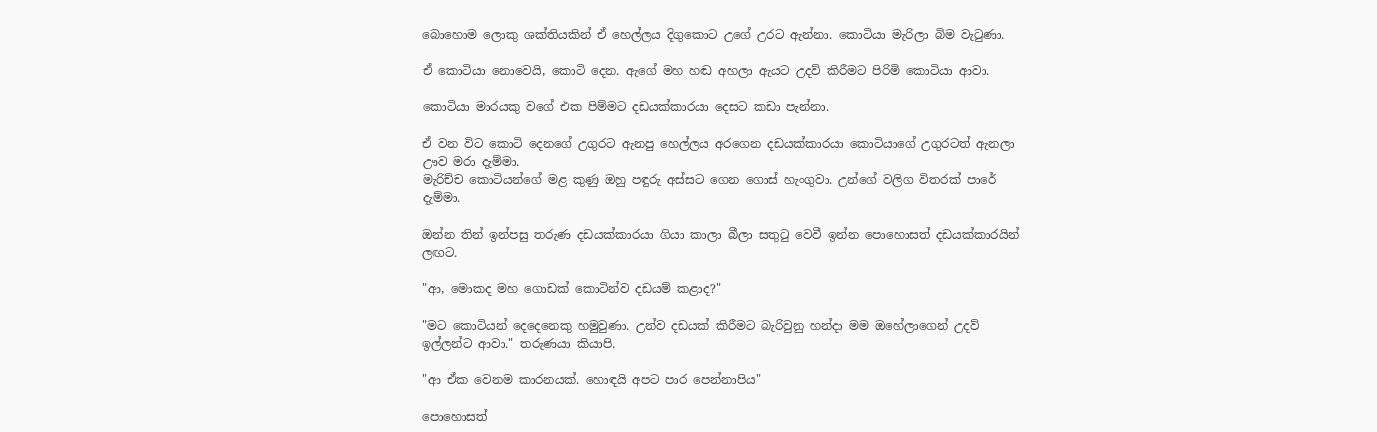බොහොම ලොකු ශක්තියකින් ඒ හෙල්ලය දිගුකොට උගේ උරට ඇන්නා. කොටියා මැරිලා බිම වැටුණා.

ඒ කොටියා නොවෙයි, කොටි දෙන. ඇගේ මහ හඬ අහලා ඇයට උදව් කිරීමට පිරිමි කොටියා ආවා.

කොටියා මාරයකු වගේ එක පිම්මට දඩයක්කාරයා දෙසට කඩා පැන්නා.

ඒ වන විට කොටි දෙනගේ උගුරට ඇනපු හෙල්ලය අරගෙන දඩයක්කාරයා කොටියාගේ උගුරටත් ඇනලා ඌව මරා දැම්මා.
මැරිච්ච කොටියන්ගේ මළ කුණු ඔහු පඳුරු අස්සට ගෙන ගොස් හැංගුවා. උන්ගේ වලිග විතරක් පාරේ දැම්මා.

ඔන්න තින් ඉන්පසු තරුණ දඩයක්කාරයා ගියා කාලා බීලා සතුටු වෙවී ඉන්න පොහොසත් දඩයක්කාරයින් ලඟට.

"ආ, මොකද මහ ගොඩක් කොටින්ව දඩයම් කළාද?"

"මට කොටියන් දෙදෙනෙකු හමුවුණා. උන්ව දඩයක් කිරීමට බැරිවුනු හන්දා මම ඔහේලාගෙන් උදව් ඉල්ලන්ට ආවා." තරුණයා කියාපි.

"ආ ඒක වෙනම කාරනයක්. හොඳයි අපට පාර පෙන්නාපිය"

පොහොසත්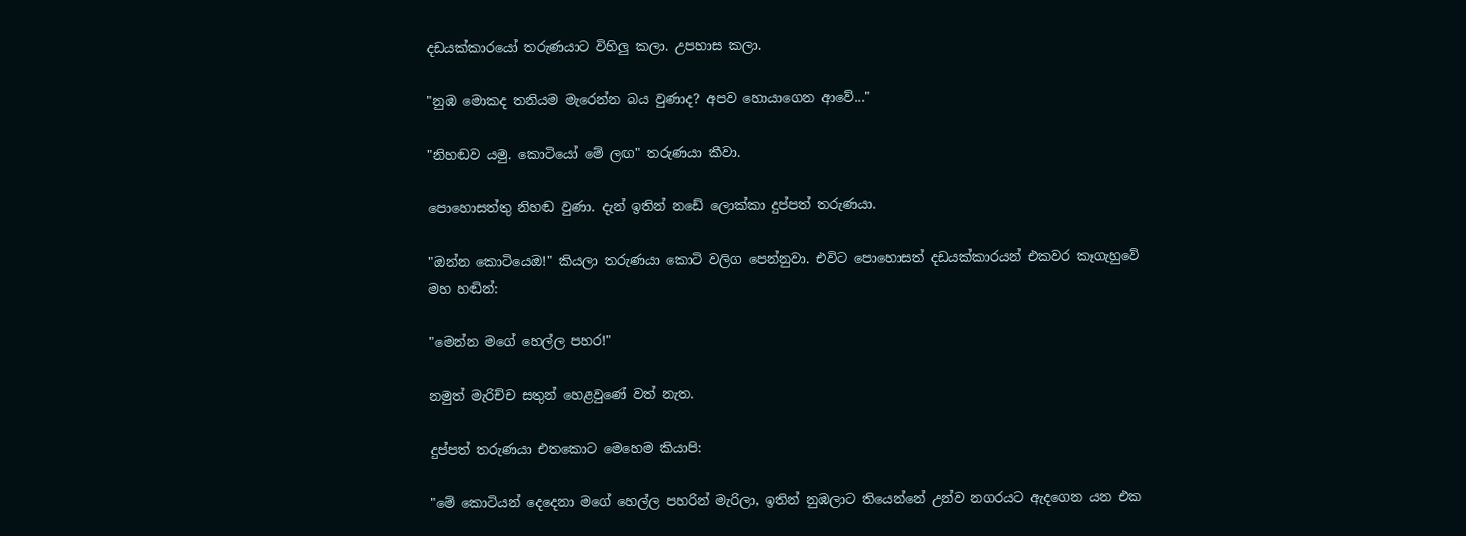දඩයක්කාරයෝ තරුණයාට විහිලු කලා. උපහාස කලා.

"නුඹ මොකද තනියම මැරෙන්න බය වුණාද? අපව හොයාගෙන ආවේ..."

"නිහඬව යමු. කොටියෝ මේ ලඟ" තරුණයා කීවා.

පොහොසත්තු නිහඬ වුණා. දැන් ඉතින් නඩේ ලොක්කා දුප්පත් තරුණයා.

"ඔන්න කොටියෙඔ!" කියලා තරුණයා කොටි වලිග පෙන්නුවා. එවිට පොහොසත් දඩයක්කාරයන් එකවර කෑගැහුවේ මහ හඬින්:

"මෙන්න මගේ හෙල්ල පහර!"

නමුත් මැරිච්ච සතුන් හෙළවුණේ වත් නැත.

දුප්පත් තරුණයා එතකොට මෙහෙම කියාපි:

"මේ කොටියන් දෙදෙනා මගේ හෙල්ල පහරින් මැරිලා, ඉතින් නුඹලාට තියෙන්නේ උන්ව නගරයට ඇදගෙන යන එක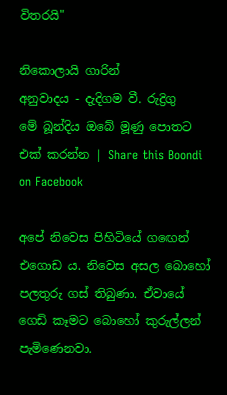විතරයි"

නිකොලායි ගාරින්
අනුවාදය - දැදිගම වී. රුද්‍රිගු
මේ බූන්දිය ඔබේ මූණු පොතට එක් කරන්න | Share this Boondi on Facebook

අපේ නිවෙස පිහිටියේ ගඟෙන් එගොඩ ය. නිවෙස අසල බොහෝ පලතුරු ගස් තිබුණා. ඒවායේ ගෙඩි කෑමට බොහෝ කුරුල්ලන් පැමිණෙනවා.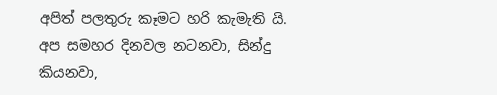අපිත් පලතුරු කෑමට හරි කැමැති යි. අප සමහර දිනවල නටනවා, සින්දු කියනවා,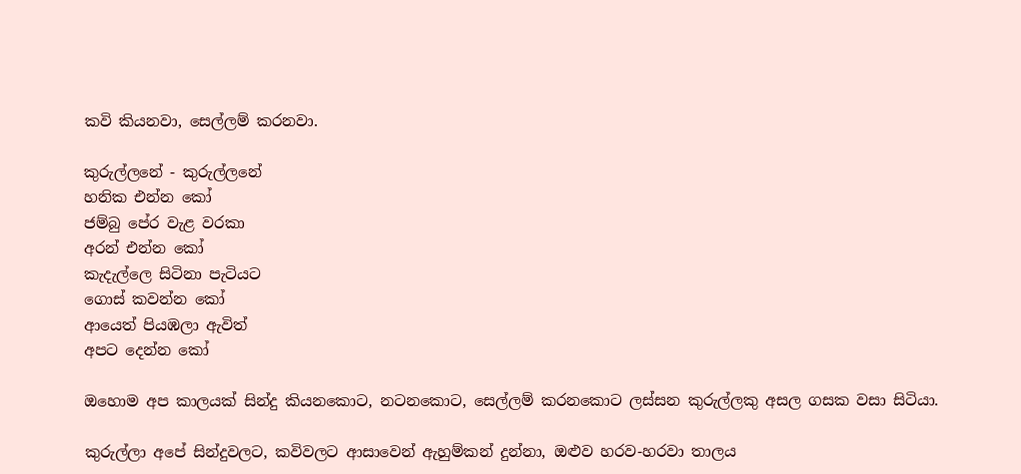කවි කියනවා, සෙල්ලම් කරනවා.

කුරුල්ලනේ - කුරුල්ලනේ
හනික එන්න කෝ
ජම්බු පේර වැළ වරකා
අරන් එන්න කෝ
කැදැල්ලෙ සිටිනා පැටියට
ගොස් කවන්න කෝ
ආයෙත් පියඹලා ඇවිත්
අපට දෙන්න කෝ

ඔහොම අප කාලයක් සින්දු කියනකොට, නටනකොට, සෙල්ලම් කරනකොට ලස්සන කුරුල්ලකු අසල ගසක වසා සිටියා.

කුරුල්ලා අපේ සින්දුවලට, කවිවලට ආසාවෙන් ඇහුම්කන් දුන්නා, ඔළුව හරව-හරවා තාලය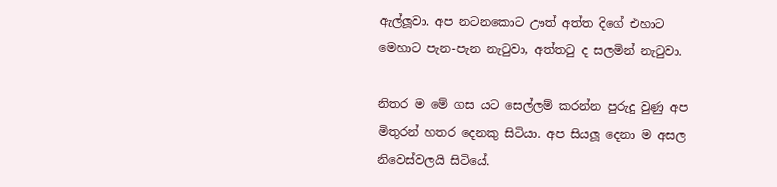ඇල්ලූවා. අප නටනකොට ඌත් අත්ත දිගේ එහාට මෙහාට පැන-පැන නැටුවා, අත්තටු ද සලමින් නැටුවා.

නිතර ම මේ ගස යට සෙල්ලම් කරන්න පුරුදු වුණු අප මිතුරන් හතර දෙනකු සිටියා. අප සියලූ දෙනා ම අසල නිවෙස්වලයි සිටියේ.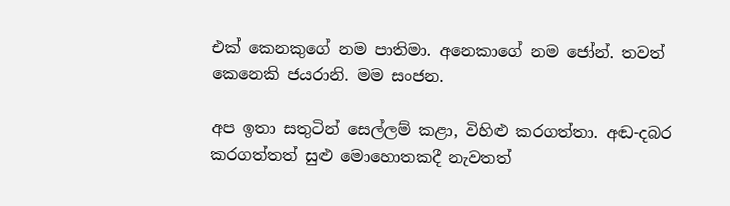එක් කෙනකුගේ නම පාතිමා. අනෙකාගේ නම ජෝන්. තවත් කෙනෙකි ජයරානි. මම සංජන.

අප ඉතා සතුටින් සෙල්ලම් කළා, විහිළු කරගත්තා. අඬ-දබර කරගත්තත් සුළු මොහොතකදී නැවතත්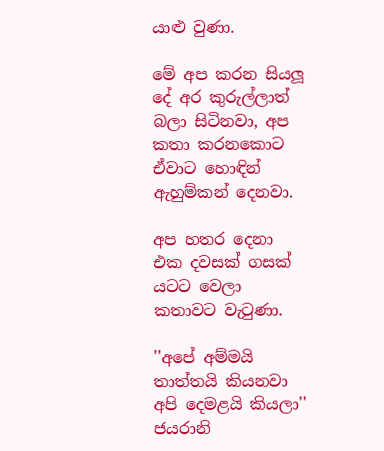යාළු වුණා.

මේ අප කරන සියලූ දේ අර කුරුල්ලාත් බලා සිටිනවා, අප කතා කරනකොට ඒවාට හොඳින් ඇහුම්කන් දෙනවා.

අප හතර දෙනා එක දවසක් ගසක් යටට වෙලා කතාවට වැටුණා.

''අපේ අම්මයි තාත්තයි කියනවා අපි දෙමළයි කියලා'' ජයරානි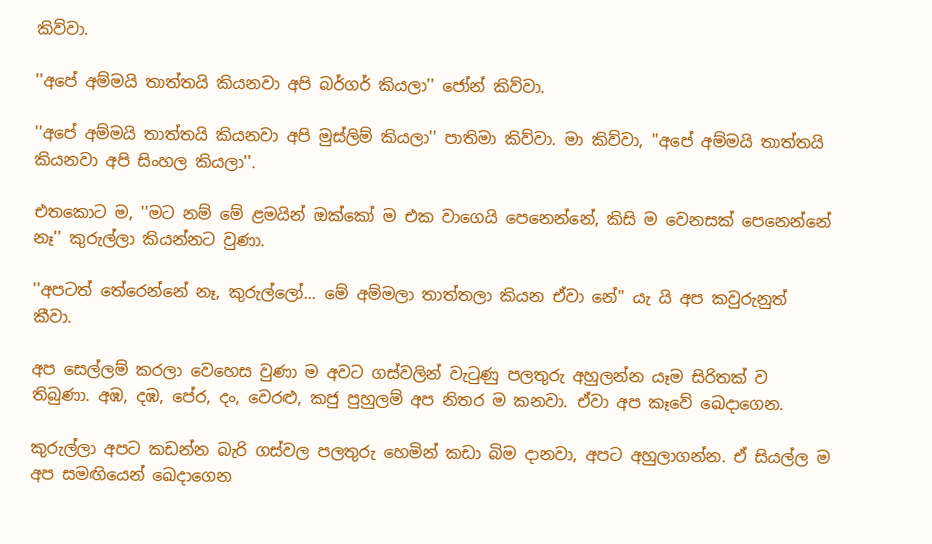කිව්වා.

''අපේ අම්මයි තාත්තයි කියනවා අපි බර්ගර් කියලා'' ජෝන් කිව්වා.

''අපේ අම්මයි තාත්තයි කියනවා අපි මුස්ලිම් කියලා'' පාතිමා කිව්වා. මා කිව්වා, ''අපේ අම්මයි තාත්තයි කියනවා අපි සිංහල කියලා''.

එතකොට ම, ''මට නම් මේ ළමයින් ඔක්කෝ ම එක වාගෙයි පෙනෙන්නේ, කිසි ම වෙනසක් පෙනෙන්නේ නෑ'' කුරුල්ලා කියන්නට වුණා.

''අපටත් තේරෙන්නේ නෑ, කුරුල්ලෝ... මේ අම්මලා තාත්තලා කියන ඒවා නේ'' යැ යි අප කවුරුනුත් කීවා.

අප සෙල්ලම් කරලා වෙහෙස වුණා ම අවට ගස්වලින් වැටුණු පලතුරු අහුලන්න යෑම සිරිතක් ව තිබුණා. අඹ, දඹ, පේර, දං, වෙරළු, කජු පුහුලම් අප නිතර ම කනවා. ඒවා අප කෑවේ ඛෙදාගෙන.

කුරුල්ලා අපට කඩන්න බැරි ගස්වල පලතුරු හෙමින් කඩා බිම දානවා, අපට අහුලාගන්න. ඒ සියල්ල ම අප සමඟියෙන් ඛෙදාගෙන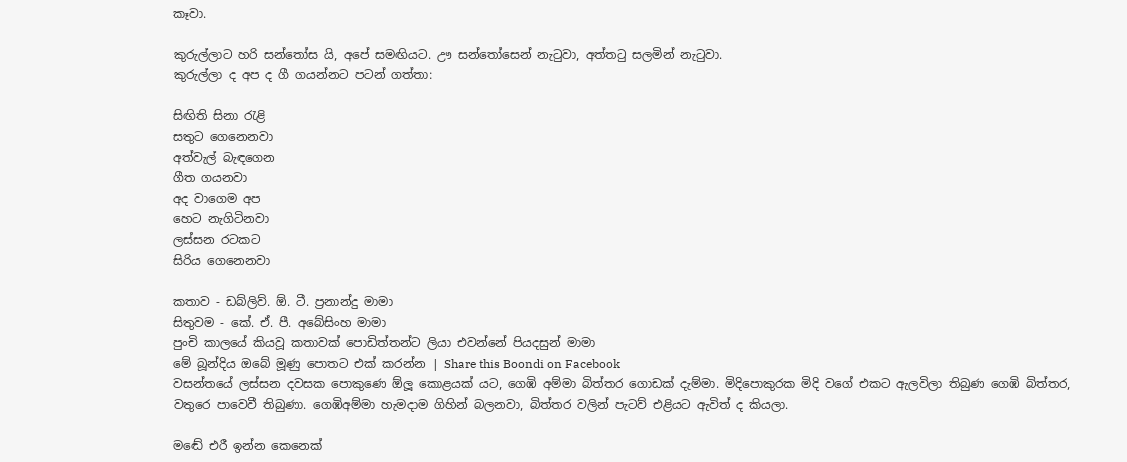කෑවා.

කුරුල්ලාට හරි සන්තෝස යි, අපේ සමඟියට. ඌ සන්තෝසෙන් නැටුවා, අත්තටු සලමින් නැටුවා.
කුරුල්ලා ද අප ද ගී ගයන්නට පටන් ගත්තා:

සිඟිති සිනා රැළි
සතුට ගෙනෙනවා
අත්වැල් බැඳගෙන
ගීත ගයනවා
අද වාගෙම අප
හෙට නැගිටිනවා
ලස්සන රටකට
සිරිය ගෙනෙනවා

කතාව - ඩබ්ලිව්. ඕ. ටී. ප්‍රනාන්දු මාමා
සිතුවම - කේ. ඒ. පී. අබේසිංහ මාමා
පුංචි කාලයේ කියවූ කතාවක් පොඩිත්තන්ට ලියා එවන්නේ පියදසුන් මාමා
මේ බූන්දිය ඔබේ මූණු පොතට එක් කරන්න | Share this Boondi on Facebook
වසන්තයේ ලස්සන දවසක පොකුණෙ ඕලූ කොළයක් යට, ගෙඹි අම්මා බිත්තර ගොඩක් දැම්මා. මිදිපොකුරක මිදි වගේ එකට ඇලවිලා තිබුණ ගෙඹි බිත්තර, වතුරෙ පාවෙවී තිබුණා. ගෙඹිඅම්මා හැමදාම ගිහින් බලනවා, බිත්තර වලින් පැටව් එළියට ඇවිත් ද කියලා.

මඬේ එරී ඉන්න කෙනෙක්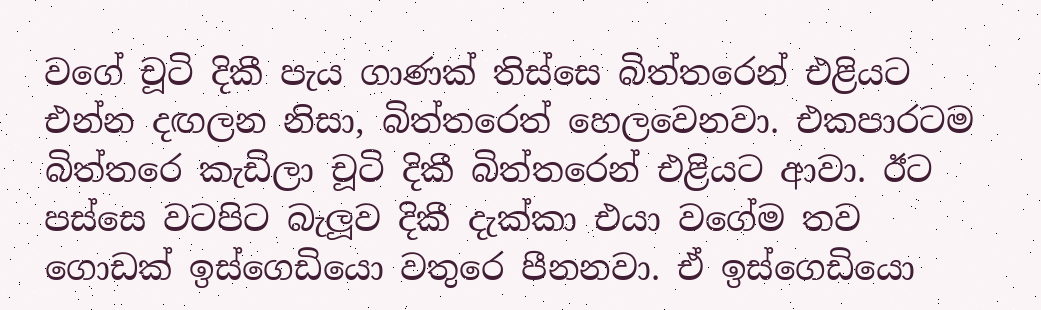වගේ චූටි දිකී පැය ගාණක් තිස්සෙ බිත්තරෙන් එළියට එන්න දඟලන නිසා, බිත්තරෙත් හෙලවෙනවා. එකපාරටම බිත්තරෙ කැඩිලා චූටි දිකී බිත්තරෙන් එළියට ආවා. ඊට පස්සෙ වටපිට බැලූව දිකී දැක්කා එයා වගේම තව ගොඩක් ඉස්ගෙඩියො වතුරෙ පීනනවා. ඒ ඉස්ගෙඩියො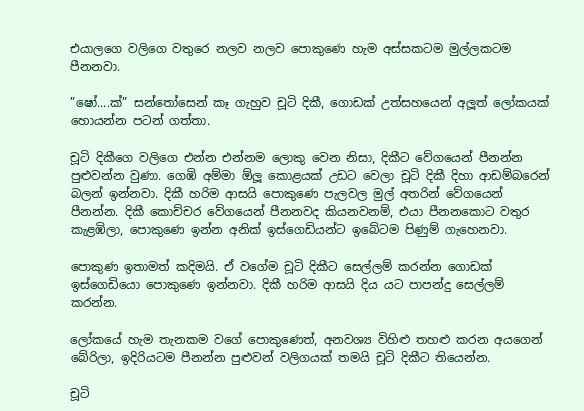එයාලගෙ වලිගෙ වතුරෙ නලව නලව පොකුණෙ හැම අස්සකටම මුල්ලකටම පීනනවා.

”ෂෝ....ක්” සන්තෝසෙන් කෑ ගැහුව චූටි දිකී, ගොඩක් උත්සහයෙන් අලූත් ලෝකයක් හොයන්න පටන් ගත්තා.

චූටි දිකීගෙ වලිගෙ එන්න එන්නම ලොකු වෙන නිසා, දිකීට වේගයෙන් පීනන්න පුළුවන්න වුණා. ගෙඹි අම්මා ඕලූ කොළයක් උඩට වෙලා චූටි දිකී දිහා ආඩම්බරෙන් බලන් ඉන්නවා. දිකී හරිම ආසයි පොකුණෙ පැලවල මුල් අතරින් වේගයෙන් පීනන්න. දිකී කොච්චර වේගයෙන් පීනනවද කියනවනම්, එයා පීනනකොට වතුර කැළඹිලා, පොකුණෙ ඉන්න අනික් ඉස්ගෙඩියන්ට ඉබේටම පිණුම් ගැහෙනවා.

පොකුණ ඉතාමත් කදිමයි. ඒ වගේම චූටි දිකීට සෙල්ලම් කරන්න ගොඩක් ඉස්ගෙඩියො පොකුණෙ ඉන්නවා. දිකී හරිම ආසයි දිය යට පාපන්දු සෙල්ලම් කරන්න.

ලෝකයේ හැම තැනකම වගේ පොකුණෙත්, අනවශ්‍ය විහිළු තහළු කරන අයගෙන් බේරිලා, ඉදිරියටම පීනන්න පුළුවන් වලිගයක් තමයි චූටි දිකීට තියෙන්න.

චූටි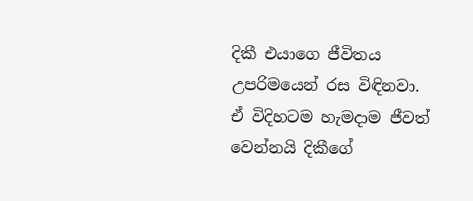දිකී එයාගෙ ජීවිතය උපරිමයෙන් රස විඳිනවා. ඒ විදිහටම හැමදාම ජීවත් වෙන්නයි දිකීගේ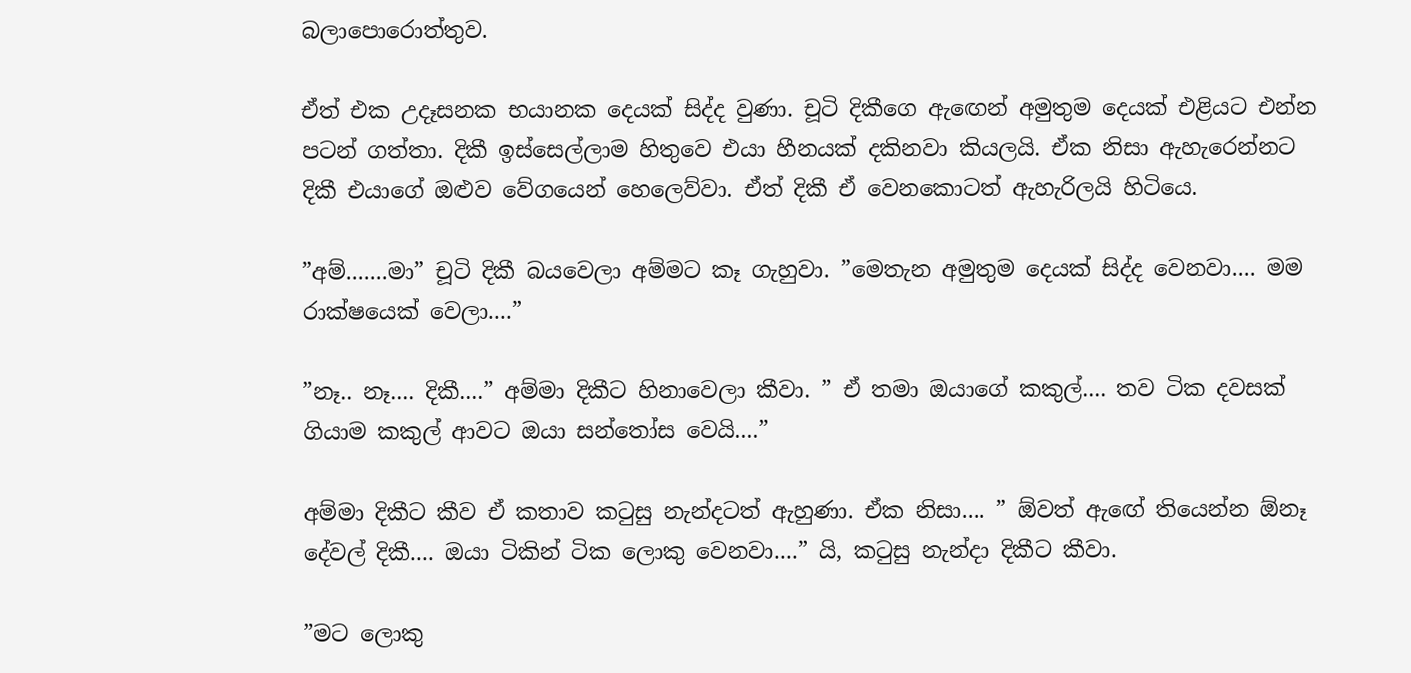බලාපොරොත්තුව.

ඒත් එක උදෑසනක භයානක දෙයක් සිද්ද වුණා. චූටි දිකීගෙ ඇඟෙන් අමුතුම දෙයක් එළියට එන්න පටන් ගත්තා. දිකී ඉස්සෙල්ලාම හිතුවෙ එයා හීනයක් දකිනවා කියලයි. ඒක නිසා ඇහැරෙන්නට දිකී එයාගේ ඔළුව වේගයෙන් හෙලෙව්වා. ඒත් දිකී ඒ වෙනකොටත් ඇහැරිලයි හිටියෙ.

”අම්.......මා” චූටි දිකී බයවෙලා අම්මට කෑ ගැහුවා. ”මෙතැන අමුතුම දෙයක් සිද්ද වෙනවා.... මම රාක්ෂයෙක් වෙලා....”

”නෑ.. නෑ.... දිකී....” අම්මා දිකීට හිනාවෙලා කීවා. ” ඒ තමා ඔයාගේ කකුල්.... තව ටික දවසක් ගියාම කකුල් ආවට ඔයා සන්තෝස වෙයි....”

අම්මා දිකීට කීව ඒ කතාව කටුසු නැන්දටත් ඇහුණා. ඒක නිසා.... ” ඕවත් ඇඟේ තියෙන්න ඕනෑ දේවල් දිකී.... ඔයා ටිකින් ටික ලොකු වෙනවා....” යි, කටුසු නැන්දා දිකීට කීවා.

”මට ලොකු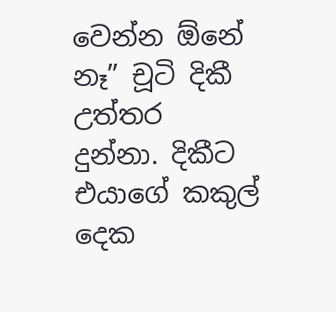වෙන්න ඕනේ නෑ” චූටි දිකී උත්තර දුන්නා. දිකීට එයාගේ කකුල් දෙක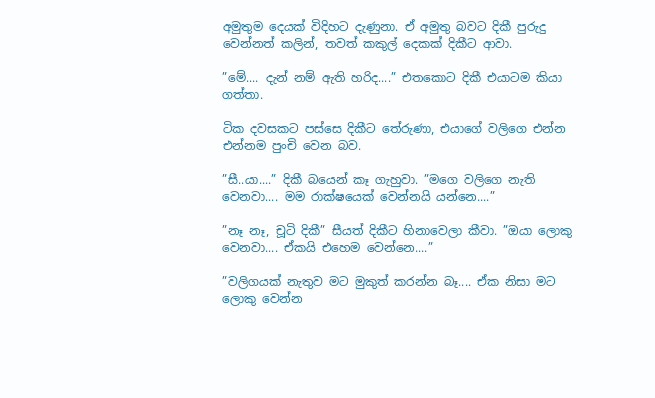අමුතුම දෙයක් විදිහට දැණුනා. ඒ අමුතු බවට දිකී පුරුදු වෙන්නත් කලින්, තවත් කකුල් දෙකක් දිකීට ආවා.

”මේ.... දැන් නම් ඇති හරිද....” එතකොට දිකී එයාටම කියා ගත්තා.

ටික දවසකට පස්සෙ දිකීට තේරුණා, එයාගේ වලිගෙ එන්න එන්නම පුංචි වෙන බව.

”සී..යා....” දිකී බයෙන් කෑ ගැහුවා. ”මගෙ වලිගෙ නැති වෙනවා.... මම රාක්ෂයෙක් වෙන්නයි යන්නෙ....”

”නෑ නෑ, චූටි දිකී” සීයත් දිකීට හිනාවෙලා කීවා. ”ඔයා ලොකු වෙනවා.... ඒකයි එහෙම වෙන්නෙ....”

”වලිගයක් නැතුව මට මුකුත් කරන්න බෑ.... ඒක නිසා මට ලොකු වෙන්න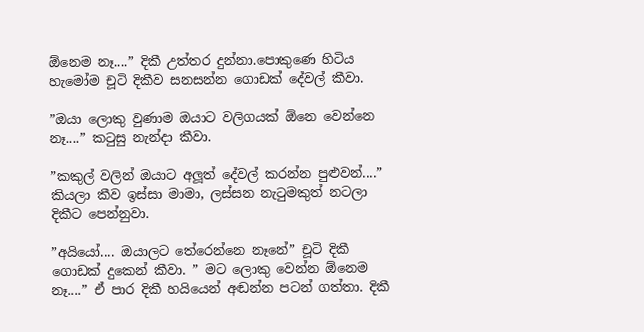ඕනෙම නෑ....” දිකී උත්තර දුන්නා.පොකුණෙ හිටිය හැමෝම චූටි දිකීව සනසන්න ගොඩක් දේවල් කීවා.

”ඔයා ලොකු වුණාම ඔයාට වලිගයක් ඕනෙ වෙන්නෙ නෑ....” කටුසු නැන්දා කීවා.

”කකුල් වලින් ඔයාට අලූත් දේවල් කරන්න පුළුවන්....” කියලා කීව ඉස්සා මාමා, ලස්සන නැටුමකුත් නටලා දිකීට පෙන්නුවා.

”අයියෝ.... ඔයාලට තේරෙන්නෙ නෑනේ” චූටි දිකී ගොඩක් දුකෙන් කීවා. ” මට ලොකු වෙන්න ඕනෙම නෑ....” ඒ පාර දිකී හයියෙන් අඬන්න පටන් ගත්තා. දිකී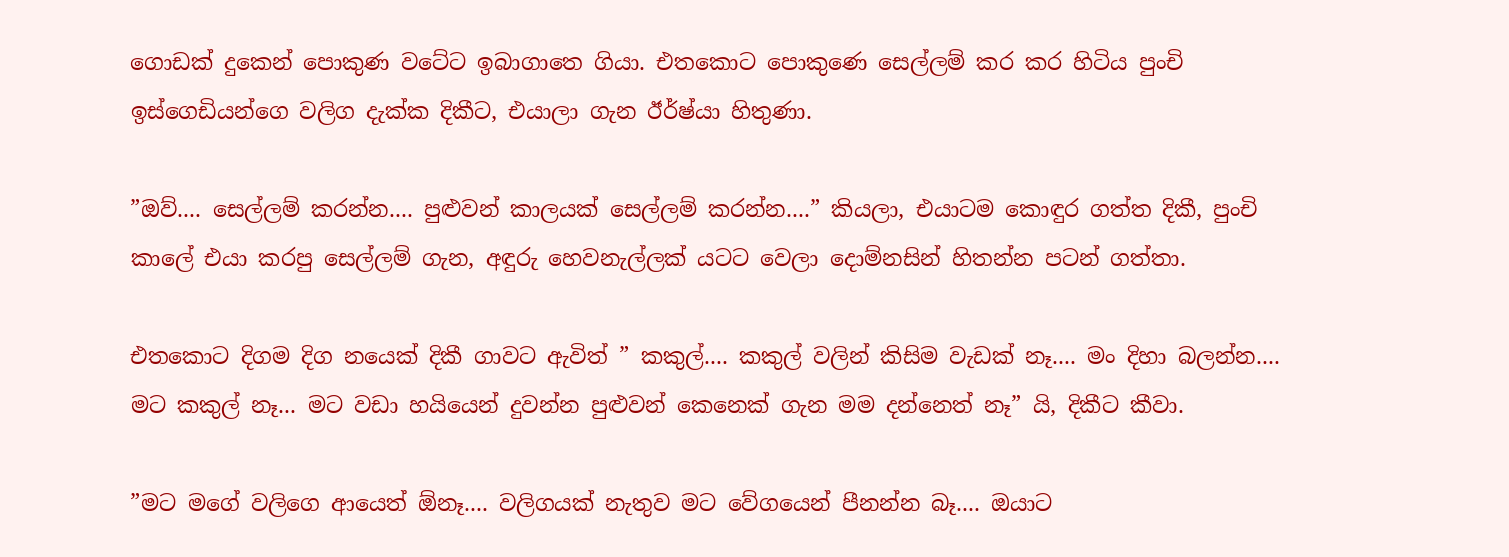ගොඩක් දුකෙන් පොකුණ වටේට ඉබාගාතෙ ගියා. එතකොට පොකුණෙ සෙල්ලම් කර කර හිටිය පුංචි ඉස්ගෙඩියන්ගෙ වලිග දැක්ක දිකීට, එයාලා ගැන ඊර්ෂ්යා හිතුණා.

”ඔව්.... සෙල්ලම් කරන්න.... පුළුවන් කාලයක් සෙල්ලම් කරන්න....” කියලා, එයාටම කොඳුර ගත්ත දිකී, පුංචි කාලේ එයා කරපු සෙල්ලම් ගැන, අඳුරු හෙවනැල්ලක් යටට වෙලා දොම්නසින් හිතන්න පටන් ගත්තා.

එතකොට දිගම දිග නයෙක් දිකී ගාවට ඇවිත් ” කකුල්.... කකුල් වලින් කිසිම වැඩක් නෑ.... මං දිහා බලන්න.... මට කකුල් නෑ... මට වඩා හයියෙන් දුවන්න පුළුවන් කෙනෙක් ගැන මම දන්නෙත් නෑ” යි, දිකීට කීවා.

”මට මගේ වලිගෙ ආයෙත් ඕනෑ.... වලිගයක් නැතුව මට වේගයෙන් පීනන්න බෑ.... ඔයාට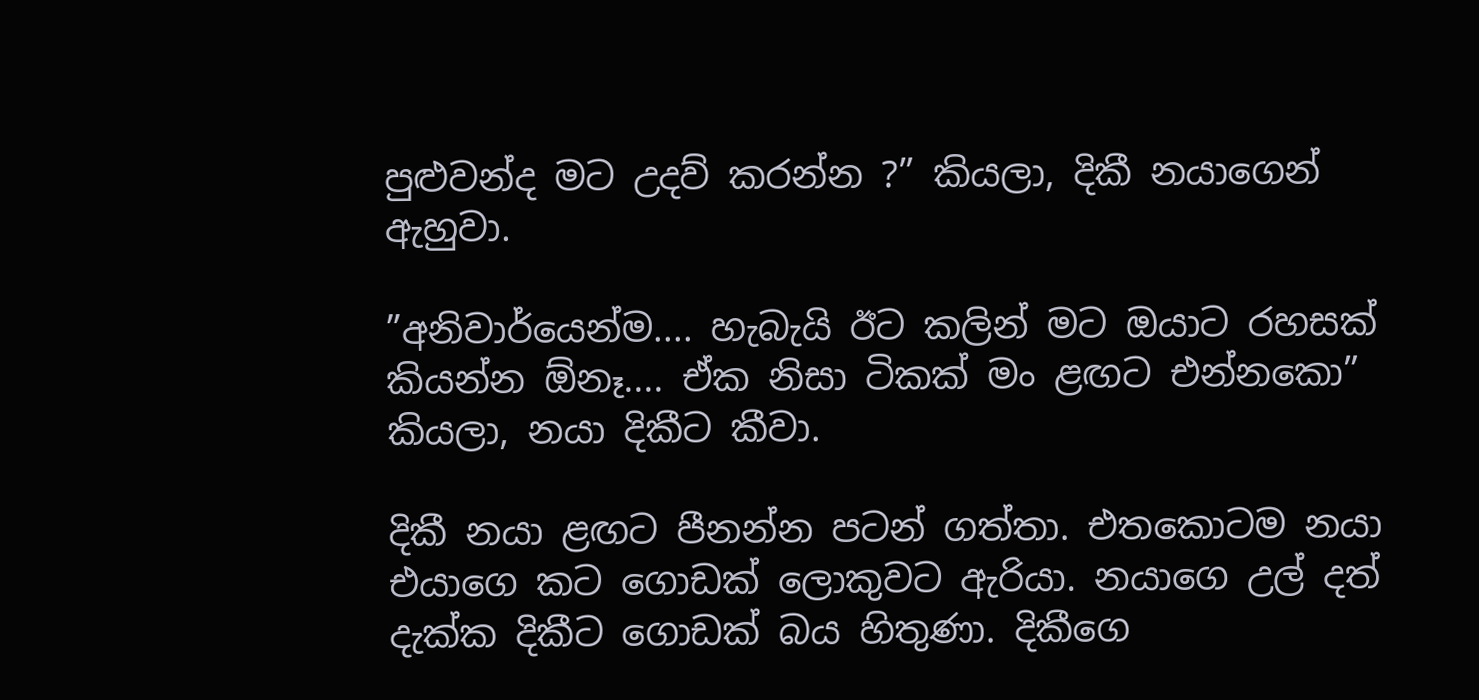පුළුවන්ද මට උදව් කරන්න ?” කියලා, දිකී නයාගෙන් ඇහුවා.

”අනිවාර්යෙන්ම.... හැබැයි ඊට කලින් මට ඔයාට රහසක් කියන්න ඕනෑ.... ඒක නිසා ටිකක් මං ළඟට එන්නකො” කියලා, නයා දිකීට කීවා.

දිකී නයා ළඟට පීනන්න පටන් ගත්තා. එතකොටම නයා එයාගෙ කට ගොඩක් ලොකුවට ඇරියා. නයාගෙ උල් දත් දැක්ක දිකීට ගොඩක් බය හිතුණා. දිකීගෙ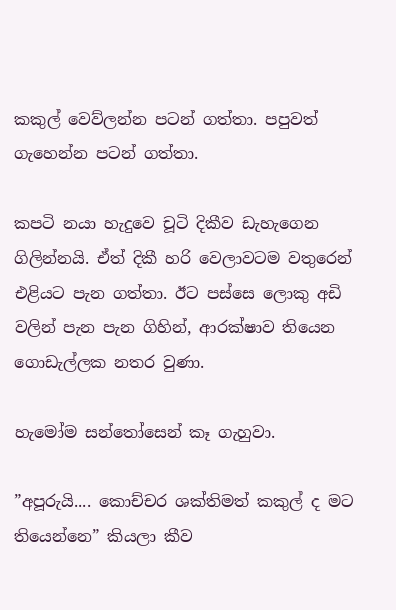කකුල් වෙව්ලන්න පටන් ගත්තා. පපුවත් ගැහෙන්න පටන් ගත්තා.

කපටි නයා හැදුවෙ චූටි දිකීව ඩැහැගෙන ගිලින්නයි. ඒත් දිකී හරි වෙලාවටම වතුරෙන් එළියට පැන ගත්තා. ඊට පස්සෙ ලොකු අඩි වලින් පැන පැන ගිහින්, ආරක්ෂාව තියෙන ගොඩැල්ලක නතර වුණා.

හැමෝම සන්තෝසෙන් කෑ ගැහුවා.

”අපූරුයි.... කොච්චර ශක්තිමත් කකුල් ද මට තියෙන්නෙ” කියලා කීව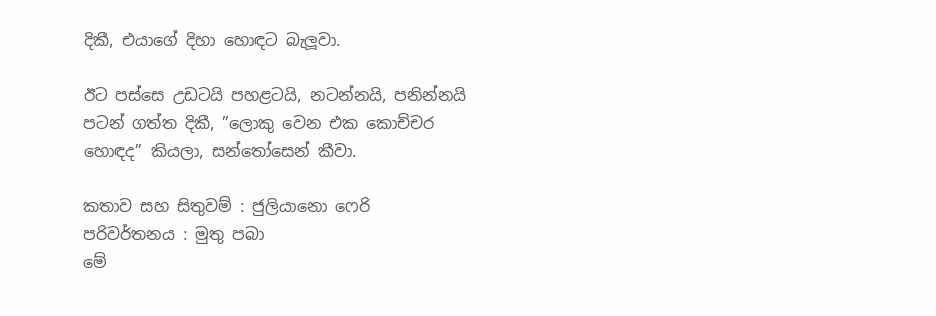දිකී, එයාගේ දිහා හොඳට බැලූවා.

ඊට පස්සෙ උඩටයි පහළටයි, නටන්නයි, පනින්නයි පටන් ගත්ත දිකී, ”ලොකු වෙන එක කොච්චර හොඳද” කියලා, සන්තෝසෙන් කීවා.

කතාව සහ සිතුවම් : ජුලියානො ෆෙරි
පරිවර්තනය : මුතු පබා
මේ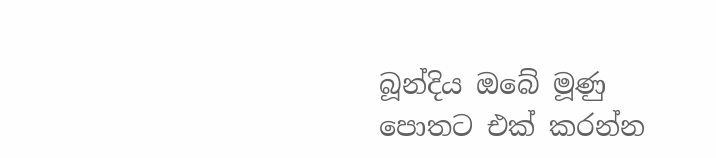බූන්දිය ඔබේ මූණු පොතට එක් කරන්න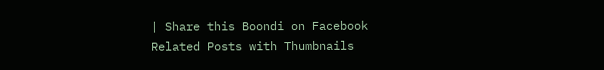| Share this Boondi on Facebook
Related Posts with Thumbnails